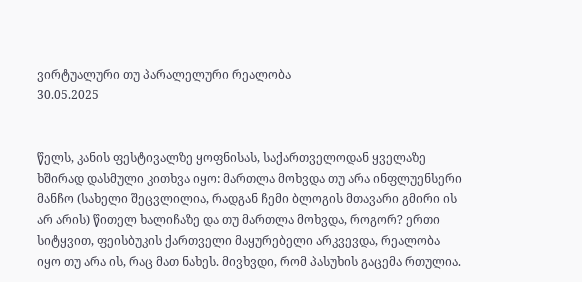ვირტუალური თუ პარალელური რეალობა
30.05.2025


წელს, კანის ფესტივალზე ყოფნისას, საქართველოდან ყველაზე ხშირად დასმული კითხვა იყო: მართლა მოხვდა თუ არა ინფლუენსერი მანჩო (სახელი შეცვლილია, რადგან ჩემი ბლოგის მთავარი გმირი ის არ არის) წითელ ხალიჩაზე და თუ მართლა მოხვდა, როგორ? ერთი სიტყვით, ფეისბუკის ქართველი მაყურებელი არკვევდა, რეალობა იყო თუ არა ის, რაც მათ ნახეს. მივხვდი, რომ პასუხის გაცემა რთულია.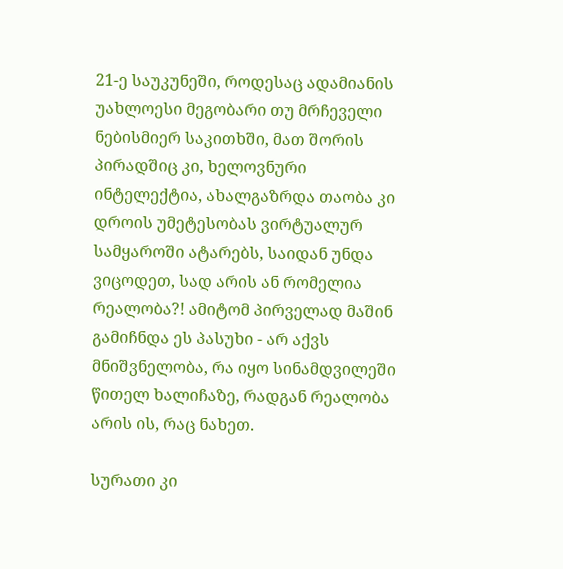21-ე საუკუნეში, როდესაც ადამიანის უახლოესი მეგობარი თუ მრჩეველი ნებისმიერ საკითხში, მათ შორის პირადშიც კი, ხელოვნური ინტელექტია, ახალგაზრდა თაობა კი დროის უმეტესობას ვირტუალურ სამყაროში ატარებს, საიდან უნდა ვიცოდეთ, სად არის ან რომელია რეალობა?! ამიტომ პირველად მაშინ გამიჩნდა ეს პასუხი - არ აქვს მნიშვნელობა, რა იყო სინამდვილეში წითელ ხალიჩაზე, რადგან რეალობა არის ის, რაც ნახეთ.

სურათი კი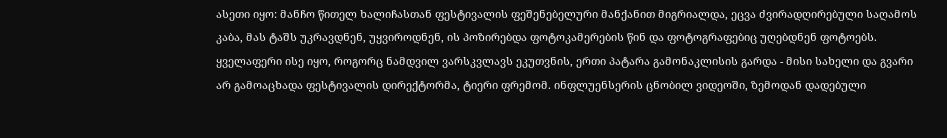ასეთი იყო: მანჩო წითელ ხალიჩასთან ფესტივალის ფეშენებელური მანქანით მიგრიალდა, ეცვა ძვირადღირებული საღამოს კაბა, მას ტაშს უკრავდნენ, უყვიროდნენ, ის პოზირებდა ფოტოკამერების წინ და ფოტოგრაფებიც უღებდნენ ფოტოებს. ყველაფერი ისე იყო, როგორც ნამდვილ ვარსკვლავს ეკუთვნის, ერთი პატარა გამონაკლისის გარდა - მისი სახელი და გვარი არ გამოაცხადა ფესტივალის დირექტორმა, ტიერი ფრემომ. ინფლუენსერის ცნობილ ვიდეოში, ზემოდან დადებული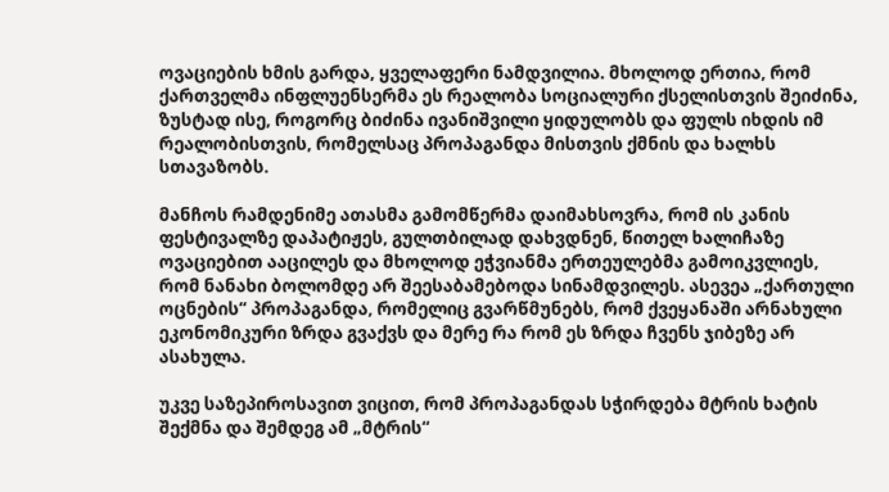ოვაციების ხმის გარდა, ყველაფერი ნამდვილია. მხოლოდ ერთია, რომ ქართველმა ინფლუენსერმა ეს რეალობა სოციალური ქსელისთვის შეიძინა, ზუსტად ისე, როგორც ბიძინა ივანიშვილი ყიდულობს და ფულს იხდის იმ რეალობისთვის, რომელსაც პროპაგანდა მისთვის ქმნის და ხალხს სთავაზობს.

მანჩოს რამდენიმე ათასმა გამომწერმა დაიმახსოვრა, რომ ის კანის ფესტივალზე დაპატიჟეს, გულთბილად დახვდნენ, წითელ ხალიჩაზე ოვაციებით ააცილეს და მხოლოდ ეჭვიანმა ერთეულებმა გამოიკვლიეს, რომ ნანახი ბოლომდე არ შეესაბამებოდა სინამდვილეს. ასევეა „ქართული ოცნების“ პროპაგანდა, რომელიც გვარწმუნებს, რომ ქვეყანაში არნახული ეკონომიკური ზრდა გვაქვს და მერე რა რომ ეს ზრდა ჩვენს ჯიბეზე არ ასახულა.

უკვე საზეპიროსავით ვიცით, რომ პროპაგანდას სჭირდება მტრის ხატის შექმნა და შემდეგ ამ „მტრის“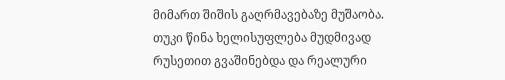მიმართ შიშის გაღრმავებაზე მუშაობა. თუკი წინა ხელისუფლება მუდმივად რუსეთით გვაშინებდა და რეალური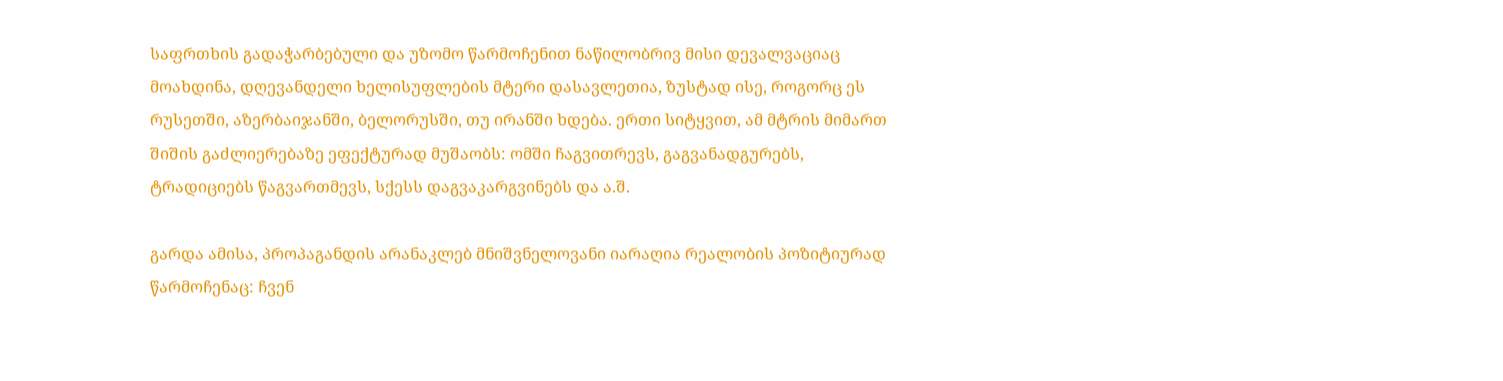საფრთხის გადაჭარბებული და უზომო წარმოჩენით ნაწილობრივ მისი დევალვაციაც მოახდინა, დღევანდელი ხელისუფლების მტერი დასავლეთია, ზუსტად ისე, როგორც ეს რუსეთში, აზერბაიჯანში, ბელორუსში, თუ ირანში ხდება. ერთი სიტყვით, ამ მტრის მიმართ შიშის გაძლიერებაზე ეფექტურად მუშაობს: ომში ჩაგვითრევს, გაგვანადგურებს, ტრადიციებს წაგვართმევს, სქესს დაგვაკარგვინებს და ა.შ.

გარდა ამისა, პროპაგანდის არანაკლებ მნიშვნელოვანი იარაღია რეალობის პოზიტიურად წარმოჩენაც: ჩვენ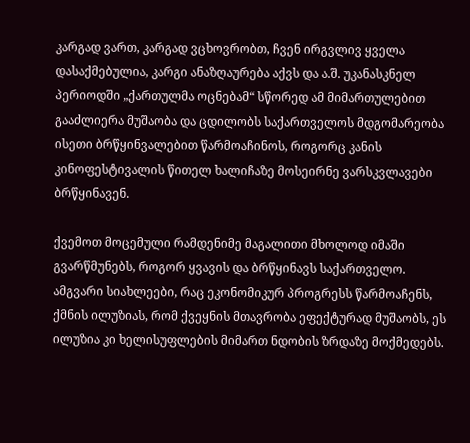კარგად ვართ, კარგად ვცხოვრობთ, ჩვენ ირგვლივ ყველა დასაქმებულია, კარგი ანაზღაურება აქვს და ა.შ. უკანასკნელ პერიოდში „ქართულმა ოცნებამ“ სწორედ ამ მიმართულებით გააძლიერა მუშაობა და ცდილობს საქართველოს მდგომარეობა ისეთი ბრწყინვალებით წარმოაჩინოს, როგორც კანის კინოფესტივალის წითელ ხალიჩაზე მოსეირნე ვარსკვლავები ბრწყინავენ.

ქვემოთ მოცემული რამდენიმე მაგალითი მხოლოდ იმაში გვარწმუნებს, როგორ ყვავის და ბრწყინავს საქართველო. ამგვარი სიახლეები, რაც ეკონომიკურ პროგრესს წარმოაჩენს, ქმნის ილუზიას, რომ ქვეყნის მთავრობა ეფექტურად მუშაობს, ეს ილუზია კი ხელისუფლების მიმართ ნდობის ზრდაზე მოქმედებს.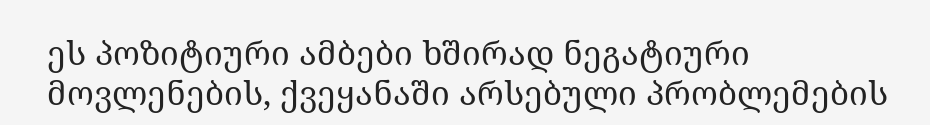ეს პოზიტიური ამბები ხშირად ნეგატიური მოვლენების, ქვეყანაში არსებული პრობლემების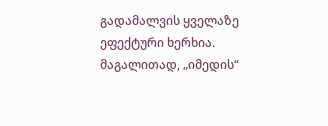გადამალვის ყველაზე ეფექტური ხერხია. მაგალითად, „იმედის“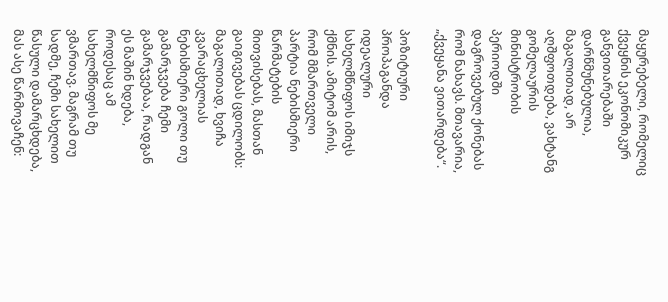მაყურებელი, რომელიც ქვეყნის ეკონომიკურ განვითარებაში დარწმუნებულია, მაგალითად, არ აღშფოთდება, ვახტანგ გომელაურის მინისტრობის პერიოდში დაგროვებულ ქონებას რომ ნახავს. მთავარია, „ქვეყანა ვითარდება“.

პოზიტიური პროპაგანდა იდეალური სახელმწიფოს იმიჯს ქმნის. ამიტომ არის, რომ მმართველი პარტია ნებისმიერი წარმატების მითვისებას, მასთან გაიგივებას ცდილობს: მაგალითად, ხვიჩა კვარაცხელიას ნებისმიერი გოლი თუ გამარჯვება ჩემი გამარჯვებაა, რადგან ეს მაშინ ხდება, როდესაც ამ სახელმწიფოს მე ვმართავ. მაგრამ თუ სადმე, ჩემი სახელით წასული დამარცხდება, მას ასე წარმოვაჩენ: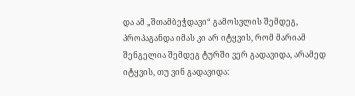და ამ „შთამბეჭდავი“ გამოსვლის შემდეგ, პროპაგანდა იმას კი არ იტყვის, რომ მარიამ შენგელია შემდეგ ტურში ვერ გადავიდა, არამედ იტყვის, თუ ვინ გადავიდა: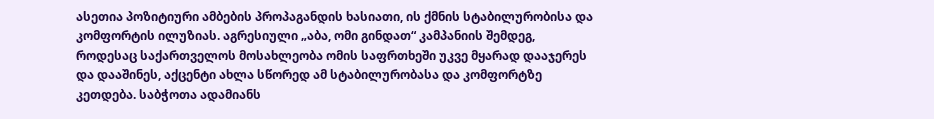ასეთია პოზიტიური ამბების პროპაგანდის ხასიათი, ის ქმნის სტაბილურობისა და კომფორტის ილუზიას. აგრესიული „აბა, ომი გინდათ“ კამპანიის შემდეგ, როდესაც საქართველოს მოსახლეობა ომის საფრთხეში უკვე მყარად დააჯერეს და დააშინეს, აქცენტი ახლა სწორედ ამ სტაბილურობასა და კომფორტზე კეთდება. საბჭოთა ადამიანს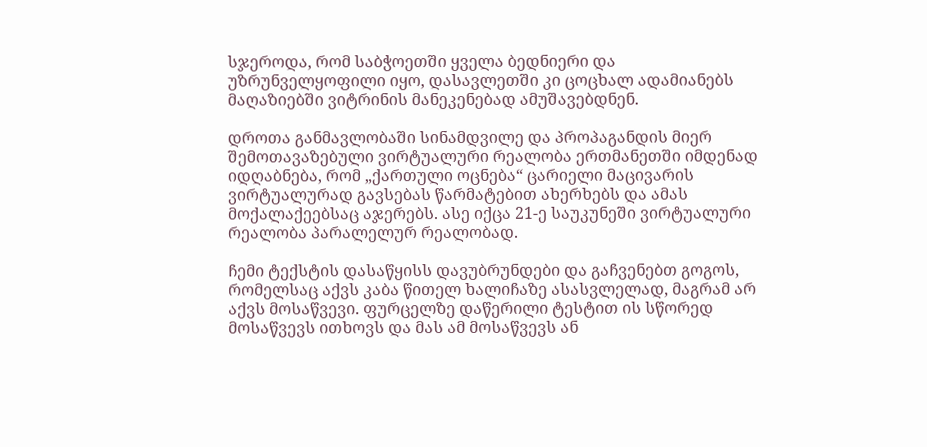სჯეროდა, რომ საბჭოეთში ყველა ბედნიერი და უზრუნველყოფილი იყო, დასავლეთში კი ცოცხალ ადამიანებს მაღაზიებში ვიტრინის მანეკენებად ამუშავებდნენ.

დროთა განმავლობაში სინამდვილე და პროპაგანდის მიერ შემოთავაზებული ვირტუალური რეალობა ერთმანეთში იმდენად იდღაბნება, რომ „ქართული ოცნება“ ცარიელი მაცივარის ვირტუალურად გავსებას წარმატებით ახერხებს და ამას მოქალაქეებსაც აჯერებს. ასე იქცა 21-ე საუკუნეში ვირტუალური რეალობა პარალელურ რეალობად.

ჩემი ტექსტის დასაწყისს დავუბრუნდები და გაჩვენებთ გოგოს, რომელსაც აქვს კაბა წითელ ხალიჩაზე ასასვლელად, მაგრამ არ აქვს მოსაწვევი. ფურცელზე დაწერილი ტესტით ის სწორედ მოსაწვევს ითხოვს და მას ამ მოსაწვევს ან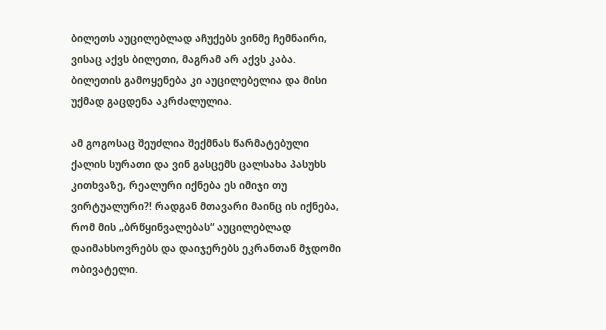ბილეთს აუცილებლად აჩუქებს ვინმე ჩემნაირი, ვისაც აქვს ბილეთი, მაგრამ არ აქვს კაბა. ბილეთის გამოყენება კი აუცილებელია და მისი უქმად გაცდენა აკრძალულია.

ამ გოგოსაც შეუძლია შექმნას წარმატებული ქალის სურათი და ვინ გასცემს ცალსახა პასუხს კითხვაზე, რეალური იქნება ეს იმიჯი თუ ვირტუალური?! რადგან მთავარი მაინც ის იქნება, რომ მის „ბრწყინვალებას“ აუცილებლად დაიმახსოვრებს და დაიჯერებს ეკრანთან მჯდომი ობივატელი.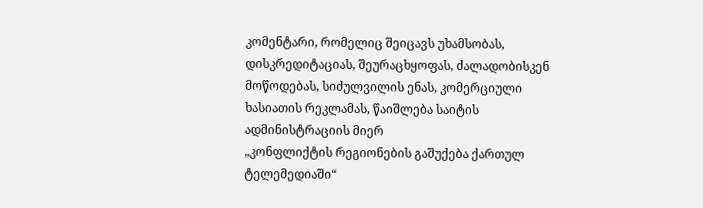კომენტარი, რომელიც შეიცავს უხამსობას, დისკრედიტაციას, შეურაცხყოფას, ძალადობისკენ მოწოდებას, სიძულვილის ენას, კომერციული ხასიათის რეკლამას, წაიშლება საიტის ადმინისტრაციის მიერ
„კონფლიქტის რეგიონების გაშუქება ქართულ ტელემედიაში“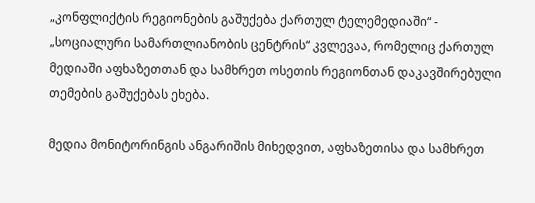„კონფლიქტის რეგიონების გაშუქება ქართულ ტელემედიაში“ - „სოციალური სამართლიანობის ცენტრის“ კვლევაა, რომელიც ქართულ მედიაში აფხაზეთთან და სამხრეთ ოსეთის რეგიონთან დაკავშირებული თემების გაშუქებას ეხება.

მედია მონიტორინგის ანგარიშის მიხედვით, აფხაზეთისა და სამხრეთ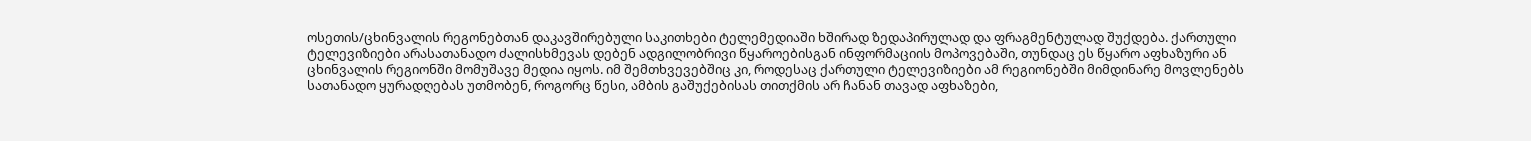ოსეთის/ცხინვალის რეგონებთან დაკავშირებული საკითხები ტელემედიაში ხშირად ზედაპირულად და ფრაგმენტულად შუქდება. ქართული ტელევიზიები არასათანადო ძალისხმევას დებენ ადგილობრივი წყაროებისგან ინფორმაციის მოპოვებაში, თუნდაც ეს წყარო აფხაზური ან ცხინვალის რეგიონში მომუშავე მედია იყოს. იმ შემთხვევებშიც კი, როდესაც ქართული ტელევიზიები ამ რეგიონებში მიმდინარე მოვლენებს სათანადო ყურადღებას უთმობენ, როგორც წესი, ამბის გაშუქებისას თითქმის არ ჩანან თავად აფხაზები,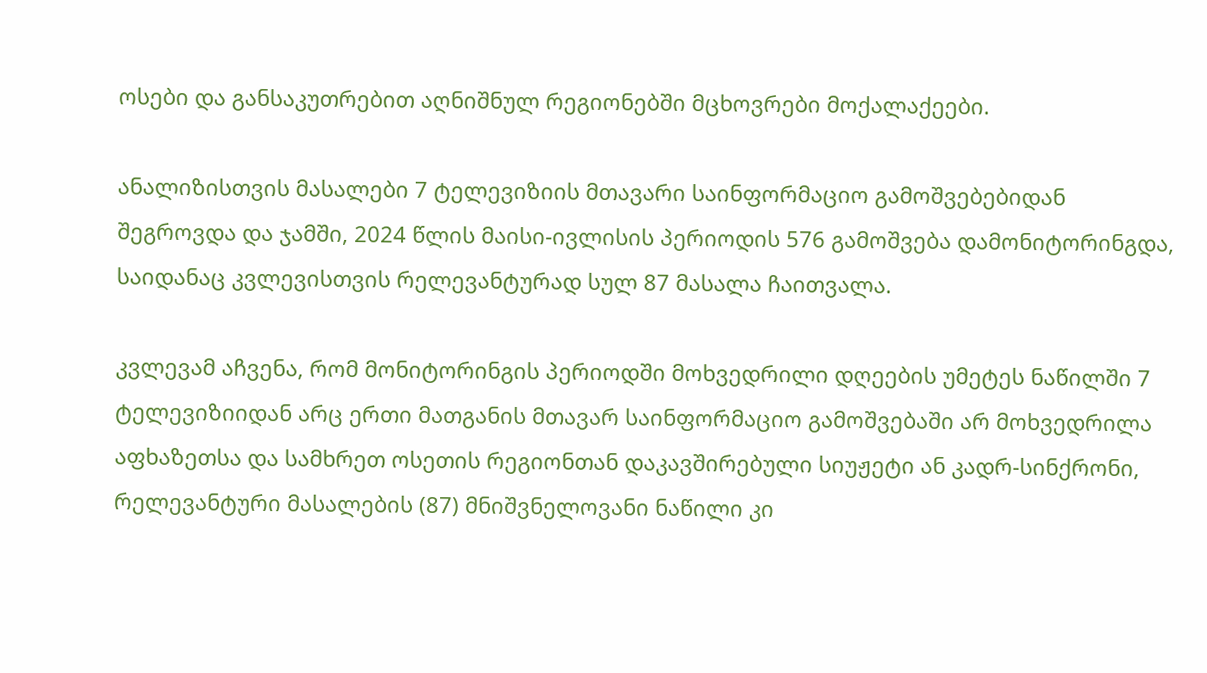ოსები და განსაკუთრებით აღნიშნულ რეგიონებში მცხოვრები მოქალაქეები.

ანალიზისთვის მასალები 7 ტელევიზიის მთავარი საინფორმაციო გამოშვებებიდან შეგროვდა და ჯამში, 2024 წლის მაისი-ივლისის პერიოდის 576 გამოშვება დამონიტორინგდა, საიდანაც კვლევისთვის რელევანტურად სულ 87 მასალა ჩაითვალა.

კვლევამ აჩვენა, რომ მონიტორინგის პერიოდში მოხვედრილი დღეების უმეტეს ნაწილში 7 ტელევიზიიდან არც ერთი მათგანის მთავარ საინფორმაციო გამოშვებაში არ მოხვედრილა აფხაზეთსა და სამხრეთ ოსეთის რეგიონთან დაკავშირებული სიუჟეტი ან კადრ-სინქრონი, რელევანტური მასალების (87) მნიშვნელოვანი ნაწილი კი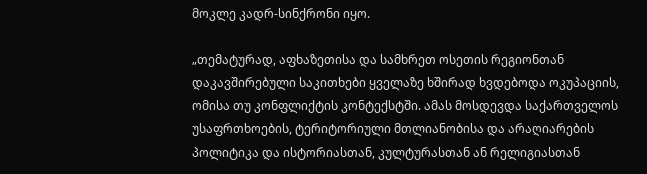მოკლე კადრ-სინქრონი იყო.

„თემატურად, აფხაზეთისა და სამხრეთ ოსეთის რეგიონთან დაკავშირებული საკითხები ყველაზე ხშირად ხვდებოდა ოკუპაციის, ომისა თუ კონფლიქტის კონტექსტში. ამას მოსდევდა საქართველოს უსაფრთხოების, ტერიტორიული მთლიანობისა და არაღიარების პოლიტიკა და ისტორიასთან, კულტურასთან ან რელიგიასთან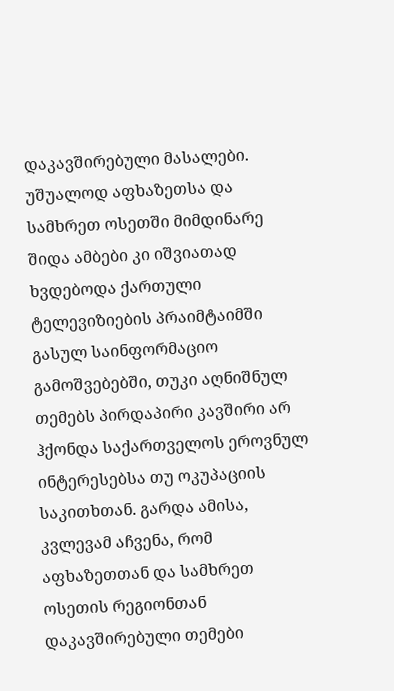დაკავშირებული მასალები. უშუალოდ აფხაზეთსა და სამხრეთ ოსეთში მიმდინარე შიდა ამბები კი იშვიათად ხვდებოდა ქართული ტელევიზიების პრაიმტაიმში გასულ საინფორმაციო გამოშვებებში, თუკი აღნიშნულ თემებს პირდაპირი კავშირი არ ჰქონდა საქართველოს ეროვნულ ინტერესებსა თუ ოკუპაციის საკითხთან. გარდა ამისა, კვლევამ აჩვენა, რომ აფხაზეთთან და სამხრეთ ოსეთის რეგიონთან დაკავშირებული თემები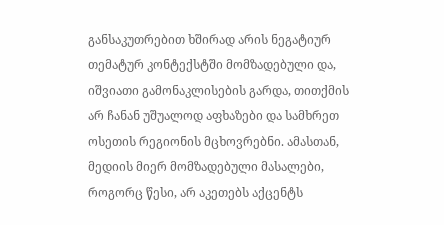განსაკუთრებით ხშირად არის ნეგატიურ თემატურ კონტექსტში მომზადებული და, იშვიათი გამონაკლისების გარდა, თითქმის არ ჩანან უშუალოდ აფხაზები და სამხრეთ ოსეთის რეგიონის მცხოვრებნი. ამასთან, მედიის მიერ მომზადებული მასალები, როგორც წესი, არ აკეთებს აქცენტს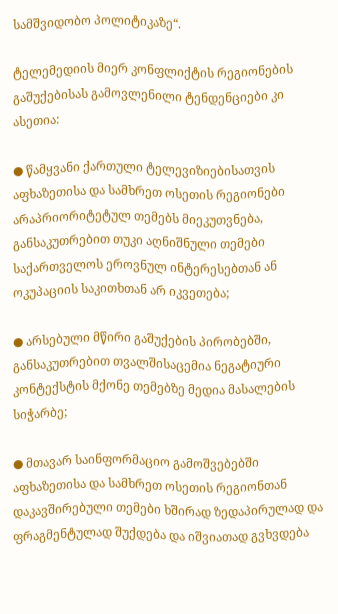სამშვიდობო პოლიტიკაზე“.

ტელემედიის მიერ კონფლიქტის რეგიონების გაშუქებისას გამოვლენილი ტენდენციები კი ასეთია:

● წამყვანი ქართული ტელევიზიებისათვის აფხაზეთისა და სამხრეთ ოსეთის რეგიონები არაპრიორიტეტულ თემებს მიეკუთვნება, განსაკუთრებით თუკი აღნიშნული თემები საქართველოს ეროვნულ ინტერესებთან ან ოკუპაციის საკითხთან არ იკვეთება;

● არსებული მწირი გაშუქების პირობებში, განსაკუთრებით თვალშისაცემია ნეგატიური კონტექსტის მქონე თემებზე მედია მასალების სიჭარბე;

● მთავარ საინფორმაციო გამოშვებებში აფხაზეთისა და სამხრეთ ოსეთის რეგიონთან დაკავშირებული თემები ხშირად ზედაპირულად და ფრაგმენტულად შუქდება და იშვიათად გვხვდება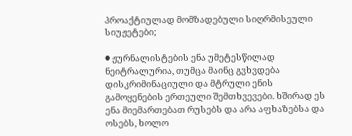პროაქტიულად მომზადებული სიღრმისეული სიუჟეტები;

● ჟურნალისტების ენა უმეტესწილად ნეიტრალურია, თუმცა მაინც გვხვდება დისკრიმინაციული და მტრული ენის გამოყენების ერთეული შემთხვევები. ხშირად ეს ენა მიემართებათ რუსებს და არა აფხაზებსა და ოსებს, ხოლო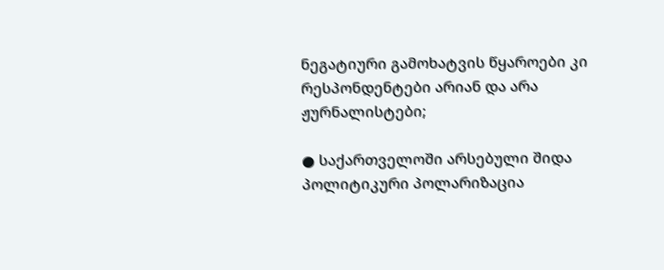ნეგატიური გამოხატვის წყაროები კი რესპონდენტები არიან და არა ჟურნალისტები;

● საქართველოში არსებული შიდა პოლიტიკური პოლარიზაცია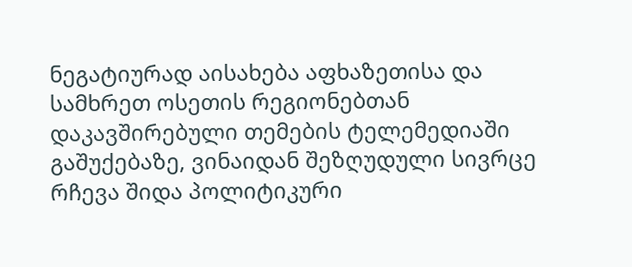ნეგატიურად აისახება აფხაზეთისა და სამხრეთ ოსეთის რეგიონებთან დაკავშირებული თემების ტელემედიაში გაშუქებაზე, ვინაიდან შეზღუდული სივრცე რჩევა შიდა პოლიტიკური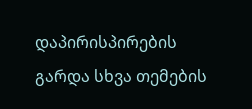დაპირისპირების გარდა სხვა თემების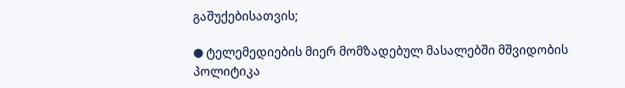გაშუქებისათვის;

● ტელემედიების მიერ მომზადებულ მასალებში მშვიდობის პოლიტიკა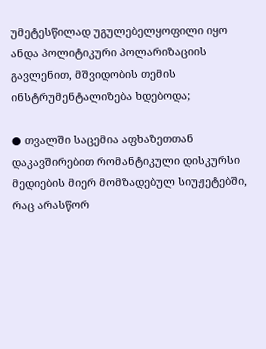უმეტესწილად უგულებელყოფილი იყო ანდა პოლიტიკური პოლარიზაციის გავლენით, მშვიდობის თემის ინსტრუმენტალიზება ხდებოდა;

● თვალში საცემია აფხაზეთთან დაკავშირებით რომანტიკული დისკურსი მედიების მიერ მომზადებულ სიუჟეტებში, რაც არასწორ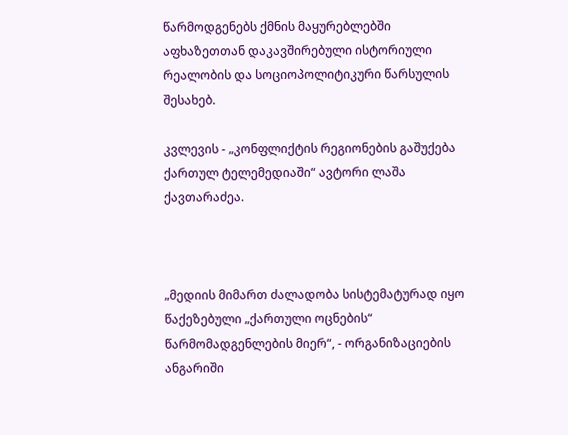წარმოდგენებს ქმნის მაყურებლებში აფხაზეთთან დაკავშირებული ისტორიული რეალობის და სოციოპოლიტიკური წარსულის შესახებ.

კვლევის - „კონფლიქტის რეგიონების გაშუქება ქართულ ტელემედიაში“ ავტორი ლაშა ქავთარაძეა.



„მედიის მიმართ ძალადობა სისტემატურად იყო წაქეზებული „ქართული ოცნების“ წარმომადგენლების მიერ“, - ორგანიზაციების ანგარიში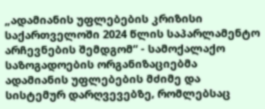„ადამიანის უფლებების კრიზისი საქართველოში 2024 წლის საპარლამენტო არჩევნების შემდგომ“ - სამოქალაქო საზოგადოების ორგანიზაციებმა ადამიანის უფლებების მძიმე და სისტემურ დარღვევებზე, რომლებსაც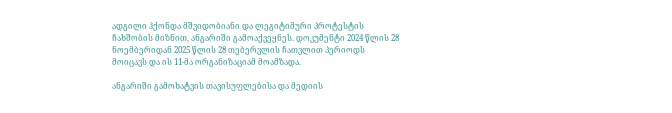ადგილი ჰქონდა მშვიდობიანი და ლეგიტიმური პროტესტის ჩახშობის მიზნით, ანგარიში გამოაქვეყნეს. დოკუმენტი 2024 წლის 28 ნოემბერიდან 2025 წლის 28 თებერვლის ჩათვლით პერიოდს მოიცავს და ის 11-მა ორგანიზაციამ მოამზადა.

ანგარიში გამოხატვის თავისუფლებისა და მედიის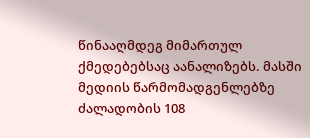წინააღმდეგ მიმართულ ქმედებებსაც აანალიზებს. მასში მედიის წარმომადგენლებზე ძალადობის 108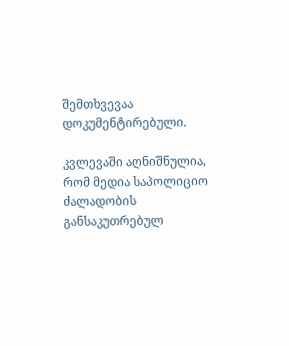შემთხვევაა დოკუმენტირებული.

კვლევაში აღნიშნულია, რომ მედია საპოლიციო ძალადობის განსაკუთრებულ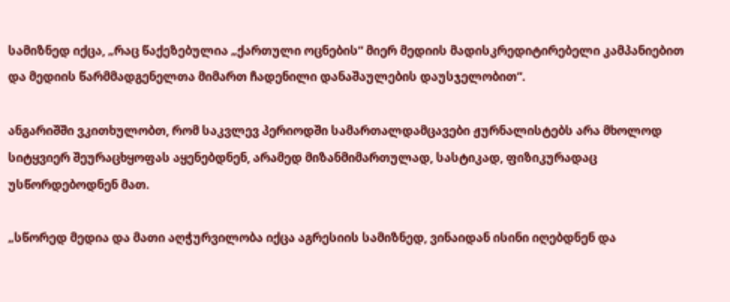სამიზნედ იქცა, „რაც წაქეზებულია „ქართული ოცნების“ მიერ მედიის მადისკრედიტირებელი კამპანიებით და მედიის წარმმადგენელთა მიმართ ჩადენილი დანაშაულების დაუსჯელობით“.

ანგარიშში ვკითხულობთ, რომ საკვლევ პერიოდში სამართალდამცავები ჟურნალისტებს არა მხოლოდ სიტყვიერ შეურაცხყოფას აყენებდნენ, არამედ მიზანმიმართულად, სასტიკად, ფიზიკურადაც უსწორდებოდნენ მათ.

„სწორედ მედია და მათი აღჭურვილობა იქცა აგრესიის სამიზნედ, ვინაიდან ისინი იღებდნენ და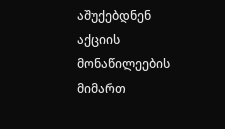აშუქებდნენ აქციის მონაწილეების მიმართ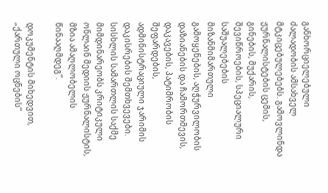განხორციელებული ძალადობის ამსახველ მტკიცებულებებს. გამოვლინდა ჟურნალისტების ცემის, გინების, მუქარის, შევიწროების, სპეციალური საშუალებების მიზანმიმართული გამოყენების, აღჭურვილობის დაზიანების და ჩამორთმევის, დაკავების, პატიმრობის შეფარდების, ადმინისტრაციული ჯარიმის დაკისრების შემთხვევები. სისხლის სამართლის საქმე მიმდინარეობს კრიტიკული ონლაინ მედიის ჟურნალისტის, მზია ამაღლობელის წინააღმდეგ“.

დოკუმენტის მიხედვით, „ქართული ოცნების“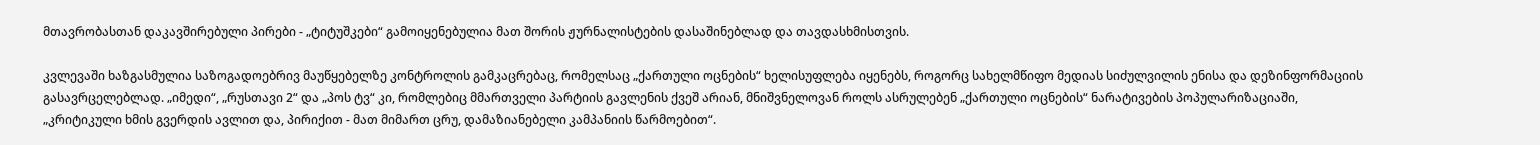მთავრობასთან დაკავშირებული პირები - „ტიტუშკები“ გამოიყენებულია მათ შორის ჟურნალისტების დასაშინებლად და თავდასხმისთვის.

კვლევაში ხაზგასმულია საზოგადოებრივ მაუწყებელზე კონტროლის გამკაცრებაც, რომელსაც „ქართული ოცნების“ ხელისუფლება იყენებს, როგორც სახელმწიფო მედიას სიძულვილის ენისა და დეზინფორმაციის გასავრცელებლად. „იმედი“, „რუსთავი 2“ და „პოს ტვ“ კი, რომლებიც მმართველი პარტიის გავლენის ქვეშ არიან, მნიშვნელოვან როლს ასრულებენ „ქართული ოცნების“ ნარატივების პოპულარიზაციაში, „კრიტიკული ხმის გვერდის ავლით და, პირიქით - მათ მიმართ ცრუ, დამაზიანებელი კამპანიის წარმოებით“.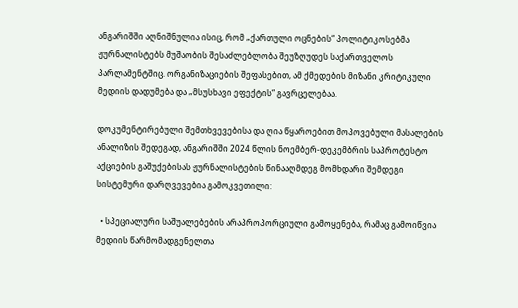ანგარიშში აღნიშნულია ისიც, რომ „ქართული ოცნების“ პოლიტიკოსებმა ჟურნალისტებს მუშაობის შესაძლებლობა შეუზღუდეს საქართველოს პარლამენტშიც. ორგანიზაციების შეფასებით, ამ ქმედების მიზანი კრიტიკული მედიის დადუმება და „მსუსხავი ეფექტის“ გავრცელებაა.

დოკუმენტირებული შემთხვევებისა და ღია წყაროებით მოპოვებული მასალების ანალიზის შედეგად, ანგარიშში 2024 წლის ნოემბერ-დეკემბრის საპროტესტო აქციების გაშუქებისას ჟურნალისტების წინააღმდეგ მომხდარი შემდეგი სისტემური დარღვევებია გამოკვეთილი:

  • სპეციალური საშუალებების არაპროპორციული გამოყენება, რამაც გამოიწვია მედიის წარმომადგენელთა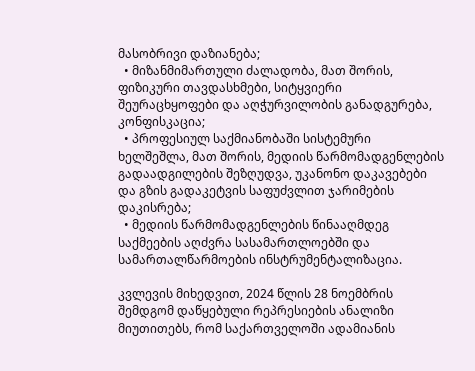მასობრივი დაზიანება;
  • მიზანმიმართული ძალადობა, მათ შორის, ფიზიკური თავდასხმები, სიტყვიერი შეურაცხყოფები და აღჭურვილობის განადგურება, კონფისკაცია;
  • პროფესიულ საქმიანობაში სისტემური ხელშეშლა, მათ შორის, მედიის წარმომადგენლების გადაადგილების შეზღუდვა, უკანონო დაკავებები და გზის გადაკეტვის საფუძვლით ჯარიმების დაკისრება;
  • მედიის წარმომადგენლების წინააღმდეგ საქმეების აღძვრა სასამართლოებში და სამართალწარმოების ინსტრუმენტალიზაცია.

კვლევის მიხედვით, 2024 წლის 28 ნოემბრის შემდგომ დაწყებული რეპრესიების ანალიზი მიუთითებს, რომ საქართველოში ადამიანის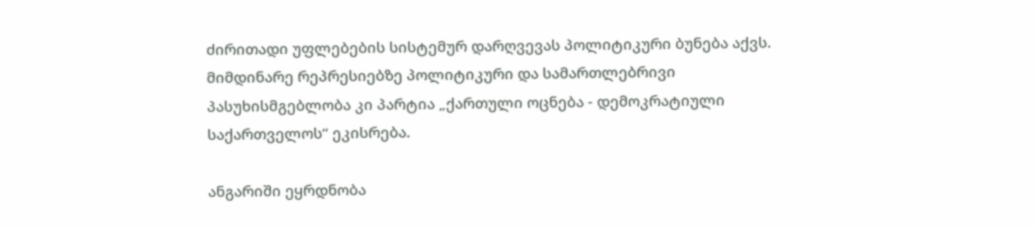ძირითადი უფლებების სისტემურ დარღვევას პოლიტიკური ბუნება აქვს. მიმდინარე რეპრესიებზე პოლიტიკური და სამართლებრივი პასუხისმგებლობა კი პარტია „ქართული ოცნება - დემოკრატიული საქართველოს“ ეკისრება.

ანგარიში ეყრდნობა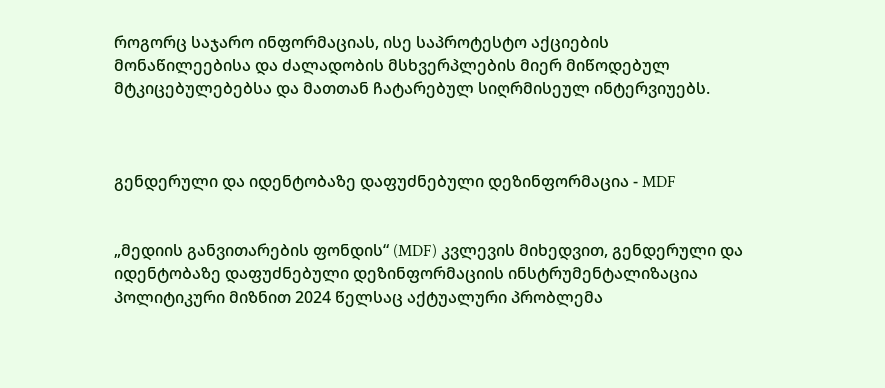როგორც საჯარო ინფორმაციას, ისე საპროტესტო აქციების მონაწილეებისა და ძალადობის მსხვერპლების მიერ მიწოდებულ მტკიცებულებებსა და მათთან ჩატარებულ სიღრმისეულ ინტერვიუებს.



გენდერული და იდენტობაზე დაფუძნებული დეზინფორმაცია - MDF


„მედიის განვითარების ფონდის“ (MDF) კვლევის მიხედვით, გენდერული და იდენტობაზე დაფუძნებული დეზინფორმაციის ინსტრუმენტალიზაცია პოლიტიკური მიზნით 2024 წელსაც აქტუალური პრობლემა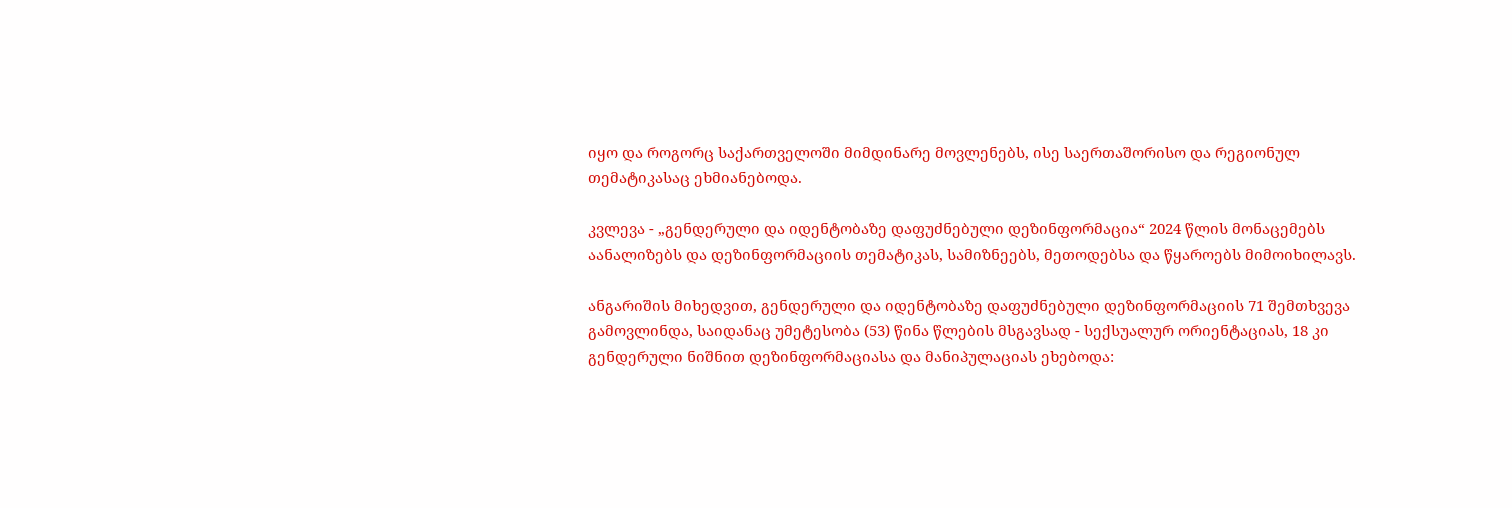იყო და როგორც საქართველოში მიმდინარე მოვლენებს, ისე საერთაშორისო და რეგიონულ თემატიკასაც ეხმიანებოდა.

კვლევა - „გენდერული და იდენტობაზე დაფუძნებული დეზინფორმაცია“ 2024 წლის მონაცემებს აანალიზებს და დეზინფორმაციის თემატიკას, სამიზნეებს, მეთოდებსა და წყაროებს მიმოიხილავს.

ანგარიშის მიხედვით, გენდერული და იდენტობაზე დაფუძნებული დეზინფორმაციის 71 შემთხვევა გამოვლინდა, საიდანაც უმეტესობა (53) წინა წლების მსგავსად - სექსუალურ ორიენტაციას, 18 კი გენდერული ნიშნით დეზინფორმაციასა და მანიპულაციას ეხებოდა: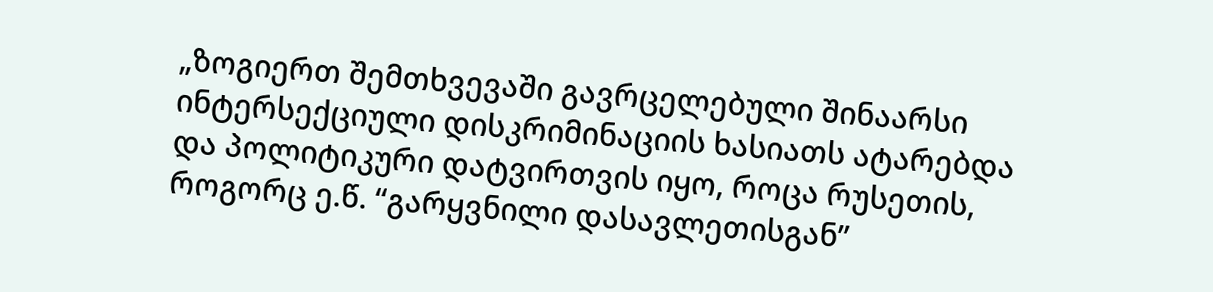„ზოგიერთ შემთხვევაში გავრცელებული შინაარსი ინტერსექციული დისკრიმინაციის ხასიათს ატარებდა და პოლიტიკური დატვირთვის იყო, როცა რუსეთის, როგორც ე.წ. “გარყვნილი დასავლეთისგან”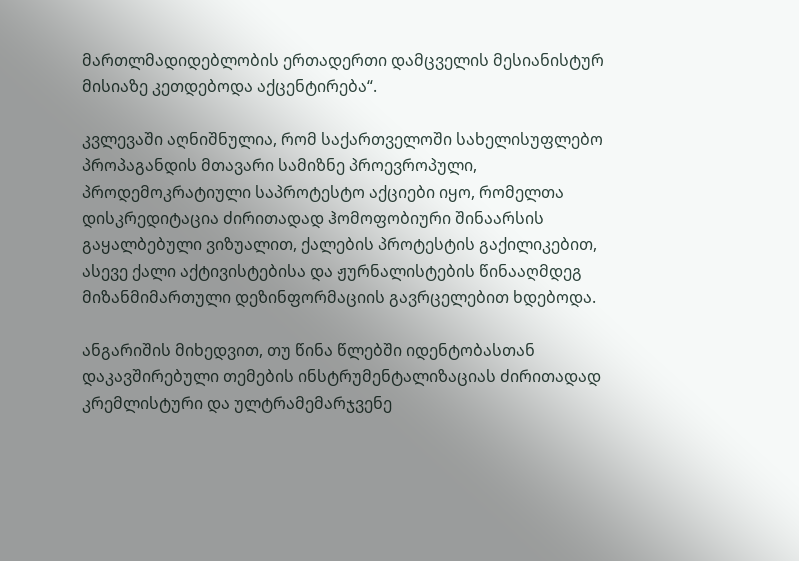მართლმადიდებლობის ერთადერთი დამცველის მესიანისტურ მისიაზე კეთდებოდა აქცენტირება“.

კვლევაში აღნიშნულია, რომ საქართველოში სახელისუფლებო პროპაგანდის მთავარი სამიზნე პროევროპული, პროდემოკრატიული საპროტესტო აქციები იყო, რომელთა დისკრედიტაცია ძირითადად ჰომოფობიური შინაარსის გაყალბებული ვიზუალით, ქალების პროტესტის გაქილიკებით, ასევე ქალი აქტივისტებისა და ჟურნალისტების წინააღმდეგ მიზანმიმართული დეზინფორმაციის გავრცელებით ხდებოდა.

ანგარიშის მიხედვით, თუ წინა წლებში იდენტობასთან დაკავშირებული თემების ინსტრუმენტალიზაციას ძირითადად კრემლისტური და ულტრამემარჯვენე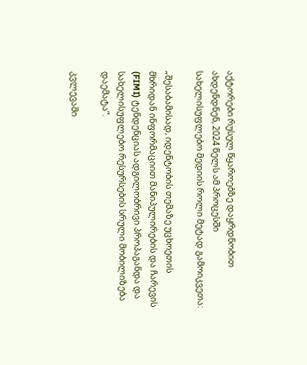აქტორები რუსულ წყაროებზე დაყრდნობით ახდენდნენ, 2024 წელს ამ პროცესში სახელისუფლებო მედიის როლი მეტად გამოიკვეთა:

„შესაბამისად, იდენტობის თემაზე უცხოეთის მხრიდან ინფორმაციით მანიპულირების და ჩარევის (FIMI) ტენდენციას ადგილობრივი პროპაგანდა და სახელისუფლებო რესურსების სრული მობილიზება დაემატა“.

კვლევაში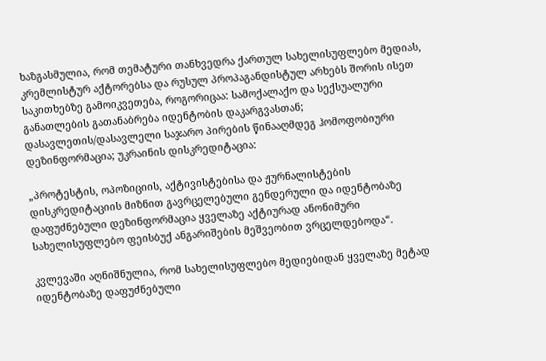ხაზგასმულია, რომ თემატური თანხვედრა ქართულ სახელისუფლებო მედიას, კრემლისტურ აქტორებსა და რუსულ პროპაგანდისტულ არხებს შორის ისეთ საკითხებზე გამოიკვეთება, როგორიცაა: სამოქალაქო და სექსუალური განათლების გათანაბრება იდენტობის დაკარგვასთან; დასავლეთის/დასავლელი საჯარო პირების წინააღმდეგ ჰომოფობიური დეზინფორმაცია; უკრაინის დისკრედიტაცია:

„პროტესტის, ოპოზიციის, აქტივისტებისა და ჟურნალისტების დისკრედიტაციის მიზნით გავრცელებული გენდერული და იდენტობაზე დაფუძნებული დეზინფორმაცია ყველაზე აქტიურად ანონიმური სახელისუფლებო ფეისბუქ ანგარიშების მეშვეობით ვრცელდებოდა“.

კვლევაში აღნიშნულია, რომ სახელისუფლებო მედიებიდან ყველაზე მეტად იდენტობაზე დაფუძნებული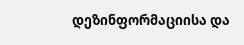დეზინფორმაციისა და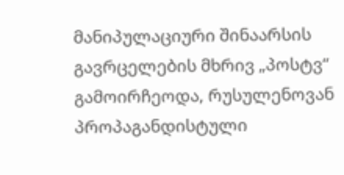მანიპულაციური შინაარსის გავრცელების მხრივ „პოსტვ“ გამოირჩეოდა, რუსულენოვან პროპაგანდისტული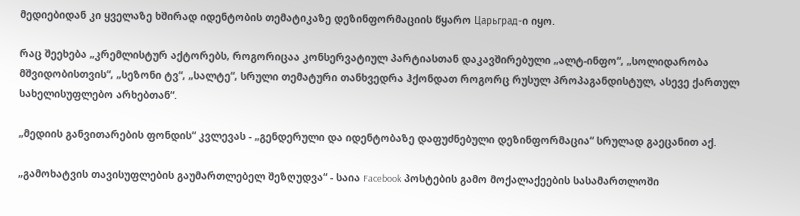მედიებიდან კი ყველაზე ხშირად იდენტობის თემატიკაზე დეზინფორმაციის წყარო Царьград-ი იყო.

რაც შეეხება „კრემლისტურ აქტორებს, როგორიცაა კონსერვატიულ პარტიასთან დაკავშირებული „ალტ-ინფო“, „სოლიდარობა მშვიდობისთვის“, „სეზონი ტვ“, „სალტე“, სრული თემატური თანხვედრა ჰქონდათ როგორც რუსულ პროპაგანდისტულ, ასევე ქართულ სახელისუფლებო არხებთან“.

„მედიის განვითარების ფონდის“ კვლევას - „გენდერული და იდენტობაზე დაფუძნებული დეზინფორმაცია“ სრულად გაეცანით აქ.

„გამოხატვის თავისუფლების გაუმართლებელ შეზღუდვა“ - საია Facebook პოსტების გამო მოქალაქეების სასამართლოში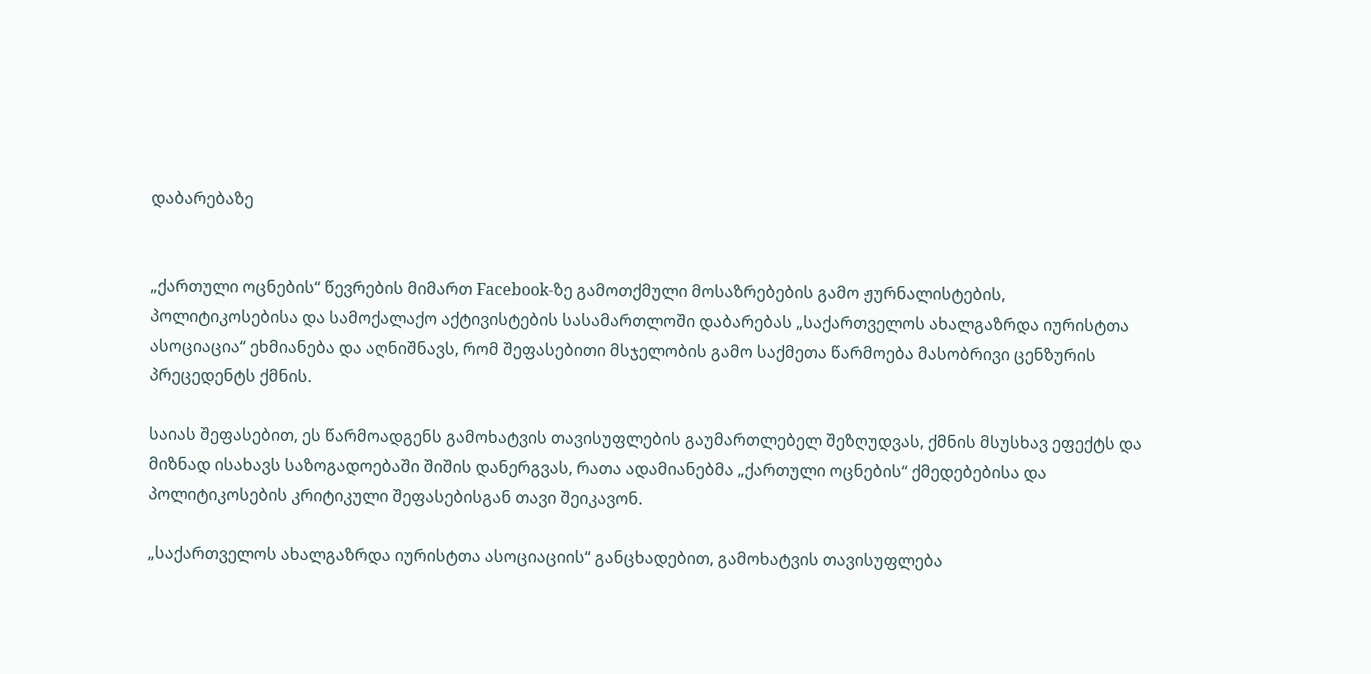დაბარებაზე


„ქართული ოცნების“ წევრების მიმართ Facebook-ზე გამოთქმული მოსაზრებების გამო ჟურნალისტების, პოლიტიკოსებისა და სამოქალაქო აქტივისტების სასამართლოში დაბარებას „საქართველოს ახალგაზრდა იურისტთა ასოციაცია“ ეხმიანება და აღნიშნავს, რომ შეფასებითი მსჯელობის გამო საქმეთა წარმოება მასობრივი ცენზურის პრეცედენტს ქმნის.

საიას შეფასებით, ეს წარმოადგენს გამოხატვის თავისუფლების გაუმართლებელ შეზღუდვას, ქმნის მსუსხავ ეფექტს და მიზნად ისახავს საზოგადოებაში შიშის დანერგვას, რათა ადამიანებმა „ქართული ოცნების“ ქმედებებისა და პოლიტიკოსების კრიტიკული შეფასებისგან თავი შეიკავონ.

„საქართველოს ახალგაზრდა იურისტთა ასოციაციის“ განცხადებით, გამოხატვის თავისუფლება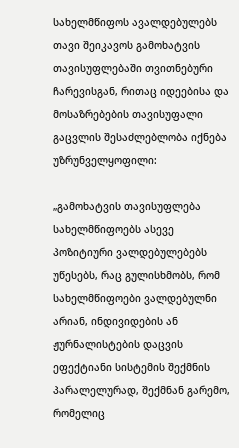სახელმწიფოს ავალდებულებს თავი შეიკავოს გამოხატვის თავისუფლებაში თვითნებური ჩარევისგან, რითაც იდეებისა და მოსაზრებების თავისუფალი გაცვლის შესაძლებლობა იქნება უზრუნველყოფილი:

„გამოხატვის თავისუფლება სახელმწიფოებს ასევე პოზიტიური ვალდებულებებს უწესებს, რაც გულისხმობს, რომ სახელმწიფოები ვალდებულნი არიან, ინდივიდების ან ჟურნალისტების დაცვის ეფექტიანი სისტემის შექმნის პარალელურად, შექმნან გარემო, რომელიც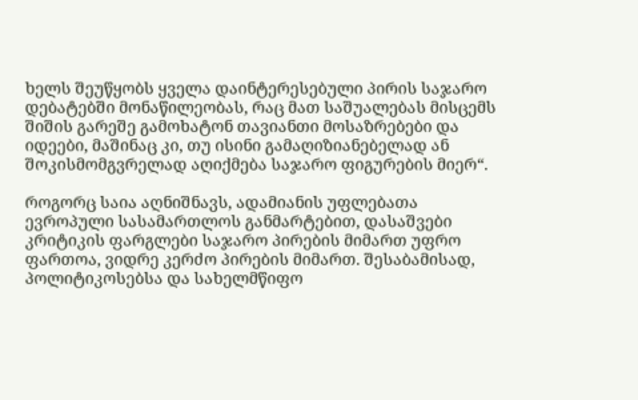ხელს შეუწყობს ყველა დაინტერესებული პირის საჯარო დებატებში მონაწილეობას, რაც მათ საშუალებას მისცემს შიშის გარეშე გამოხატონ თავიანთი მოსაზრებები და იდეები, მაშინაც კი, თუ ისინი გამაღიზიანებელად ან შოკისმომგვრელად აღიქმება საჯარო ფიგურების მიერ“.

როგორც საია აღნიშნავს, ადამიანის უფლებათა ევროპული სასამართლოს განმარტებით, დასაშვები კრიტიკის ფარგლები საჯარო პირების მიმართ უფრო ფართოა, ვიდრე კერძო პირების მიმართ. შესაბამისად, პოლიტიკოსებსა და სახელმწიფო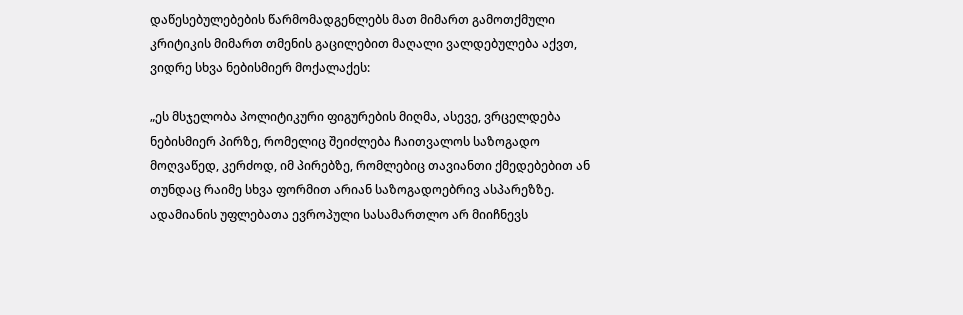დაწესებულებების წარმომადგენლებს მათ მიმართ გამოთქმული კრიტიკის მიმართ თმენის გაცილებით მაღალი ვალდებულება აქვთ, ვიდრე სხვა ნებისმიერ მოქალაქეს:

„ეს მსჯელობა პოლიტიკური ფიგურების მიღმა, ასევე, ვრცელდება ნებისმიერ პირზე, რომელიც შეიძლება ჩაითვალოს საზოგადო მოღვაწედ, კერძოდ, იმ პირებზე, რომლებიც თავიანთი ქმედებებით ან თუნდაც რაიმე სხვა ფორმით არიან საზოგადოებრივ ასპარეზზე. ადამიანის უფლებათა ევროპული სასამართლო არ მიიჩნევს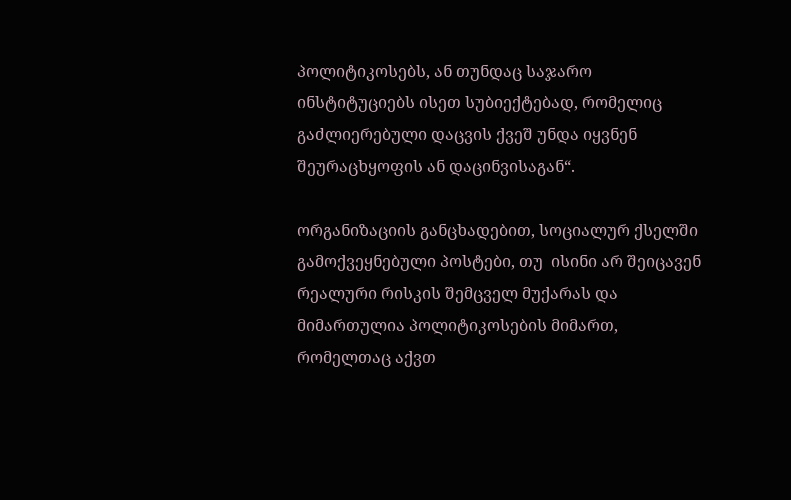პოლიტიკოსებს, ან თუნდაც საჯარო ინსტიტუციებს ისეთ სუბიექტებად, რომელიც გაძლიერებული დაცვის ქვეშ უნდა იყვნენ შეურაცხყოფის ან დაცინვისაგან“.

ორგანიზაციის განცხადებით, სოციალურ ქსელში გამოქვეყნებული პოსტები, თუ  ისინი არ შეიცავენ რეალური რისკის შემცველ მუქარას და მიმართულია პოლიტიკოსების მიმართ, რომელთაც აქვთ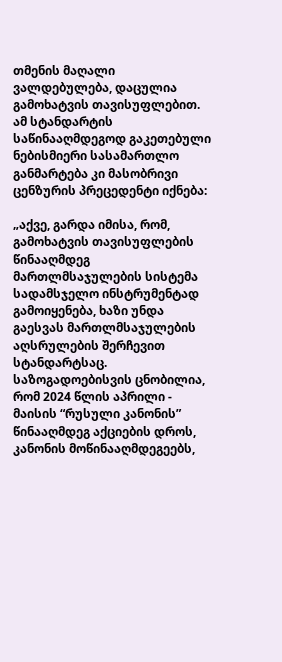თმენის მაღალი ვალდებულება, დაცულია გამოხატვის თავისუფლებით. ამ სტანდარტის საწინააღმდეგოდ გაკეთებული ნებისმიერი სასამართლო განმარტება კი მასობრივი ცენზურის პრეცედენტი იქნება:

„აქვე, გარდა იმისა, რომ, გამოხატვის თავისუფლების წინააღმდეგ მართლმსაჯულების სისტემა სადამსჯელო ინსტრუმენტად გამოიყენება, ხაზი უნდა გაესვას მართლმსაჯულების აღსრულების შერჩევით სტანდარტსაც. საზოგადოებისვის ცნობილია, რომ 2024 წლის აპრილი - მაისის “რუსული კანონის” წინააღმდეგ აქციების დროს, კანონის მოწინააღმდეგეებს,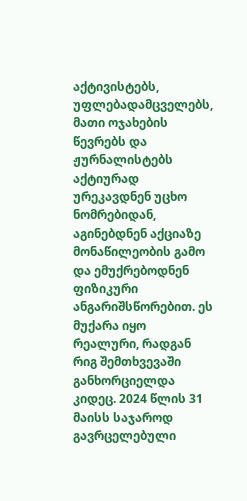აქტივისტებს, უფლებადამცველებს, მათი ოჯახების წევრებს და ჟურნალისტებს აქტიურად ურეკავდნენ უცხო ნომრებიდან, აგინებდნენ აქციაზე მონაწილეობის გამო და ემუქრებოდნენ ფიზიკური ანგარიშსწორებით. ეს მუქარა იყო რეალური, რადგან რიგ შემთხვევაში განხორციელდა კიდეც. 2024 წლის 31 მაისს საჯაროდ გავრცელებული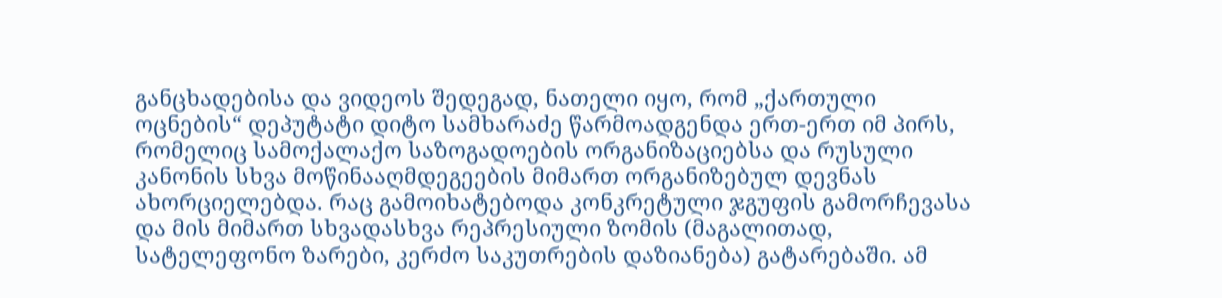განცხადებისა და ვიდეოს შედეგად, ნათელი იყო, რომ „ქართული ოცნების“ დეპუტატი დიტო სამხარაძე წარმოადგენდა ერთ-ერთ იმ პირს, რომელიც სამოქალაქო საზოგადოების ორგანიზაციებსა და რუსული კანონის სხვა მოწინააღმდეგეების მიმართ ორგანიზებულ დევნას ახორციელებდა. რაც გამოიხატებოდა კონკრეტული ჯგუფის გამორჩევასა და მის მიმართ სხვადასხვა რეპრესიული ზომის (მაგალითად, სატელეფონო ზარები, კერძო საკუთრების დაზიანება) გატარებაში. ამ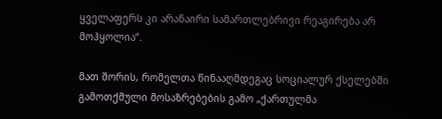ყველაფერს კი არანაირი სამართლებრივი რეაგირება არ მოჰყოლია“.

მათ შორის, რომელთა წინააღმდეგაც სოციალურ ქსელებში გამოთქმული მოსაზრებების გამო „ქართულმა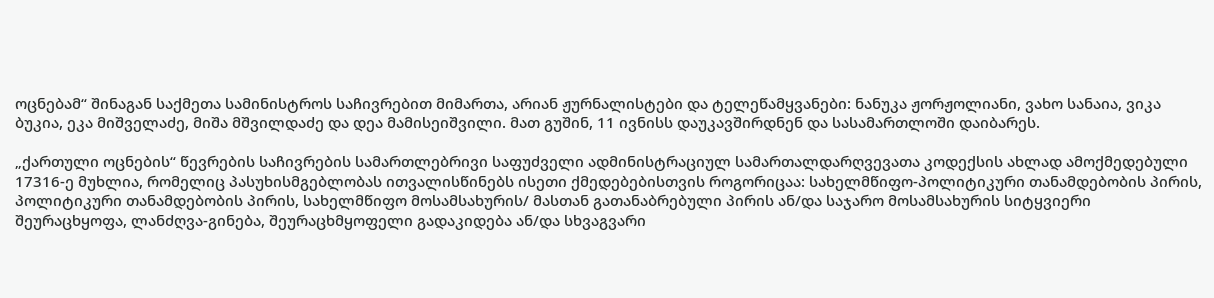ოცნებამ“ შინაგან საქმეთა სამინისტროს საჩივრებით მიმართა, არიან ჟურნალისტები და ტელეწამყვანები: ნანუკა ჟორჟოლიანი, ვახო სანაია, ვიკა ბუკია, ეკა მიშველაძე, მიშა მშვილდაძე და დეა მამისეიშვილი. მათ გუშინ, 11 ივნისს დაუკავშირდნენ და სასამართლოში დაიბარეს.

„ქართული ოცნების“ წევრების საჩივრების სამართლებრივი საფუძველი ადმინისტრაციულ სამართალდარღვევათა კოდექსის ახლად ამოქმედებული 17316-ე მუხლია, რომელიც პასუხისმგებლობას ითვალისწინებს ისეთი ქმედებებისთვის როგორიცაა: სახელმწიფო-პოლიტიკური თანამდებობის პირის, პოლიტიკური თანამდებობის პირის, სახელმწიფო მოსამსახურის/ მასთან გათანაბრებული პირის ან/და საჯარო მოსამსახურის სიტყვიერი შეურაცხყოფა, ლანძღვა-გინება, შეურაცხმყოფელი გადაკიდება ან/და სხვაგვარი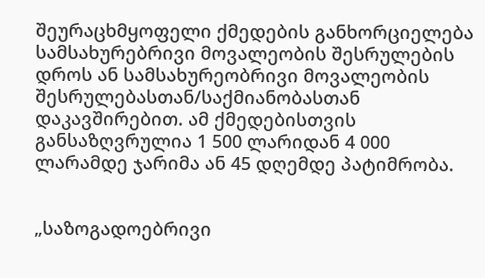შეურაცხმყოფელი ქმედების განხორციელება სამსახურებრივი მოვალეობის შესრულების დროს ან სამსახურეობრივი მოვალეობის შესრულებასთან/საქმიანობასთან დაკავშირებით. ამ ქმედებისთვის განსაზღვრულია 1 500 ლარიდან 4 000 ლარამდე ჯარიმა ან 45 დღემდე პატიმრობა.


„საზოგადოებრივი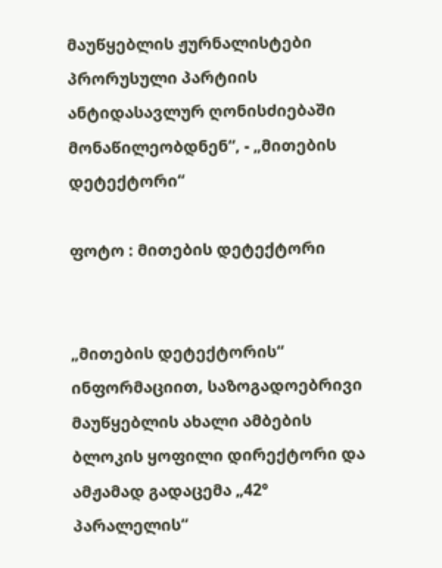მაუწყებლის ჟურნალისტები პრორუსული პარტიის ანტიდასავლურ ღონისძიებაში მონაწილეობდნენ“, - „მითების დეტექტორი“

ფოტო : მითების დეტექტორი


„მითების დეტექტორის“ ინფორმაციით, საზოგადოებრივი მაუწყებლის ახალი ამბების ბლოკის ყოფილი დირექტორი და ამჟამად გადაცემა „42° პარალელის“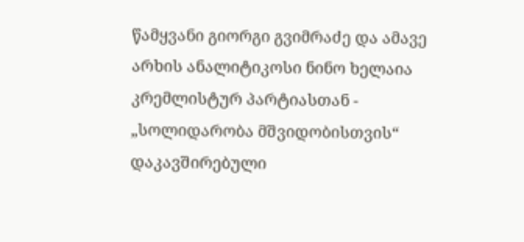წამყვანი გიორგი გვიმრაძე და ამავე არხის ანალიტიკოსი ნინო ხელაია კრემლისტურ პარტიასთან - „სოლიდარობა მშვიდობისთვის“ დაკავშირებული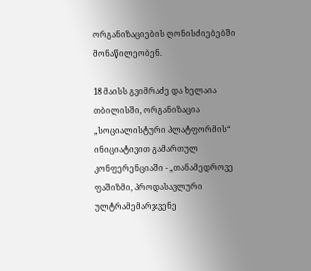ორგანიზაციების ღონისძიებებში მონაწილეობენ.

18 მაისს გვიმრაძე და ხელაია თბილისში, ორგანიზაცია „სოციალისტური პლატფორმის“ ინიციატივით გამართულ კონფერენციაში - „თანამედროვე ფაშიზმი, პროდასავლური ულტრამემარჯვენე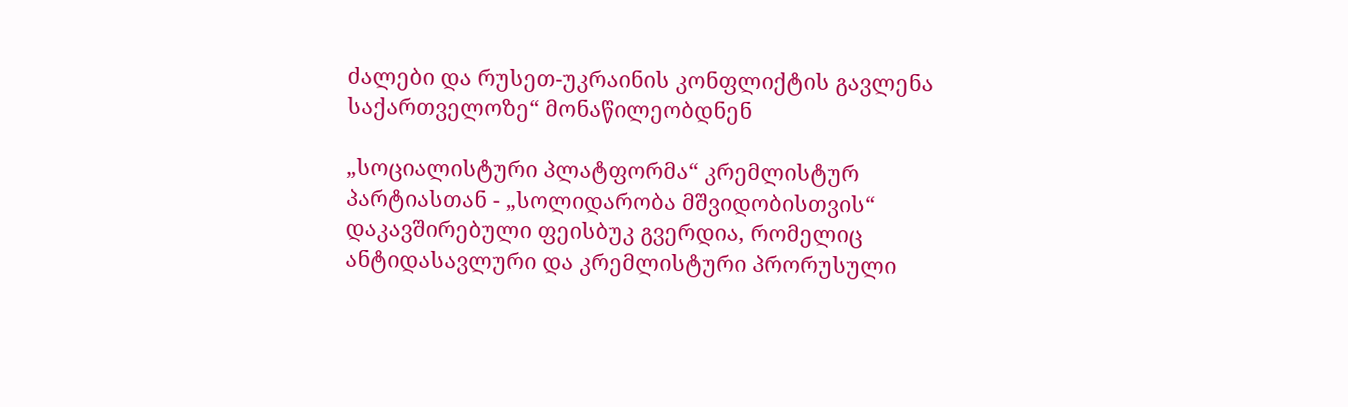ძალები და რუსეთ-უკრაინის კონფლიქტის გავლენა საქართველოზე“ მონაწილეობდნენ

„სოციალისტური პლატფორმა“ კრემლისტურ პარტიასთან - „სოლიდარობა მშვიდობისთვის“ დაკავშირებული ფეისბუკ გვერდია, რომელიც ანტიდასავლური და კრემლისტური პრორუსული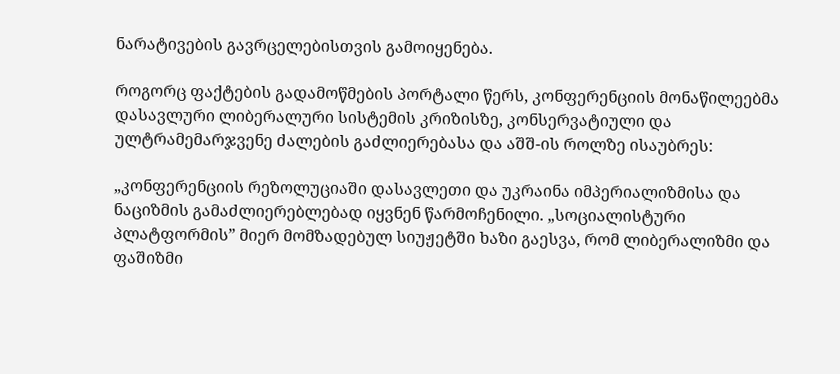ნარატივების გავრცელებისთვის გამოიყენება.

როგორც ფაქტების გადამოწმების პორტალი წერს, კონფერენციის მონაწილეებმა დასავლური ლიბერალური სისტემის კრიზისზე, კონსერვატიული და ულტრამემარჯვენე ძალების გაძლიერებასა და აშშ-ის როლზე ისაუბრეს:

„კონფერენციის რეზოლუციაში დასავლეთი და უკრაინა იმპერიალიზმისა და ნაციზმის გამაძლიერებლებად იყვნენ წარმოჩენილი. „სოციალისტური პლატფორმის” მიერ მომზადებულ სიუჟეტში ხაზი გაესვა, რომ ლიბერალიზმი და ფაშიზმი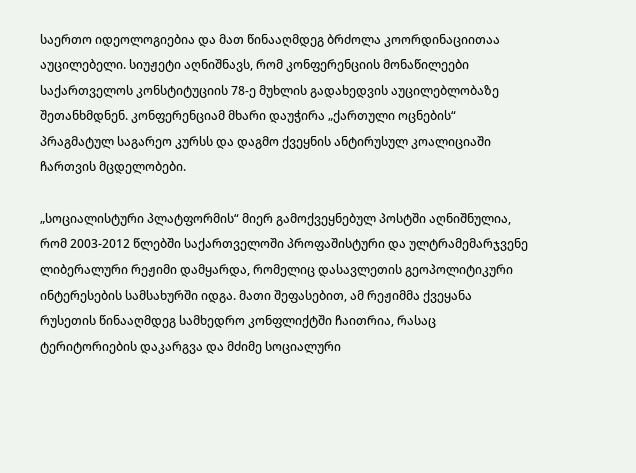საერთო იდეოლოგიებია და მათ წინააღმდეგ ბრძოლა კოორდინაციითაა აუცილებელი. სიუჟეტი აღნიშნავს, რომ კონფერენციის მონაწილეები საქართველოს კონსტიტუციის 78-ე მუხლის გადახედვის აუცილებლობაზე შეთანხმდნენ. კონფერენციამ მხარი დაუჭირა „ქართული ოცნების“ პრაგმატულ საგარეო კურსს და დაგმო ქვეყნის ანტირუსულ კოალიციაში ჩართვის მცდელობები.

„სოციალისტური პლატფორმის“ მიერ გამოქვეყნებულ პოსტში აღნიშნულია, რომ 2003-2012 წლებში საქართველოში პროფაშისტური და ულტრამემარჯვენე ლიბერალური რეჟიმი დამყარდა, რომელიც დასავლეთის გეოპოლიტიკური ინტერესების სამსახურში იდგა. მათი შეფასებით, ამ რეჟიმმა ქვეყანა რუსეთის წინააღმდეგ სამხედრო კონფლიქტში ჩაითრია, რასაც ტერიტორიების დაკარგვა და მძიმე სოციალური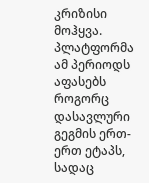კრიზისი მოჰყვა. პლატფორმა ამ პერიოდს აფასებს როგორც დასავლური გეგმის ერთ-ერთ ეტაპს, სადაც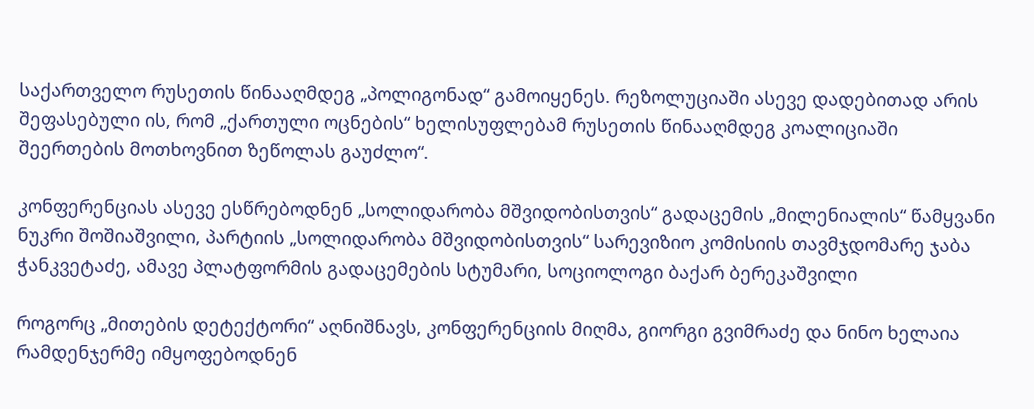საქართველო რუსეთის წინააღმდეგ „პოლიგონად“ გამოიყენეს. რეზოლუციაში ასევე დადებითად არის შეფასებული ის, რომ „ქართული ოცნების“ ხელისუფლებამ რუსეთის წინააღმდეგ კოალიციაში შეერთების მოთხოვნით ზეწოლას გაუძლო“.

კონფერენციას ასევე ესწრებოდნენ „სოლიდარობა მშვიდობისთვის“ გადაცემის „მილენიალის“ წამყვანი ნუკრი შოშიაშვილი, პარტიის „სოლიდარობა მშვიდობისთვის“ სარევიზიო კომისიის თავმჯდომარე ჯაბა ჭანკვეტაძე, ამავე პლატფორმის გადაცემების სტუმარი, სოციოლოგი ბაქარ ბერეკაშვილი

როგორც „მითების დეტექტორი“ აღნიშნავს, კონფერენციის მიღმა, გიორგი გვიმრაძე და ნინო ხელაია რამდენჯერმე იმყოფებოდნენ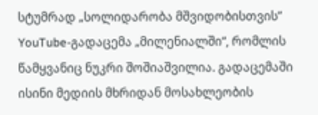სტუმრად „სოლიდარობა მშვიდობისთვის” YouTube-გადაცემა „მილენიალში“, რომლის წამყვანიც ნუკრი შოშიაშვილია. გადაცემაში ისინი მედიის მხრიდან მოსახლეობის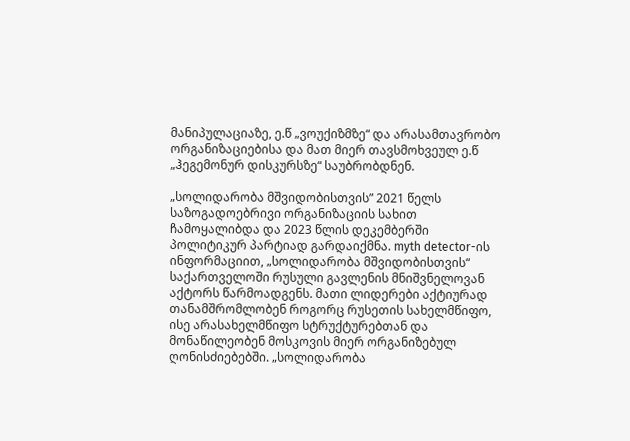მანიპულაციაზე, ე.წ „ვოუქიზმზე“ და არასამთავრობო ორგანიზაციებისა და მათ მიერ თავსმოხვეულ ე.წ „ჰეგემონურ დისკურსზე“ საუბრობდნენ.

„სოლიდარობა მშვიდობისთვის” 2021 წელს საზოგადოებრივი ორგანიზაციის სახით ჩამოყალიბდა და 2023 წლის დეკემბერში პოლიტიკურ პარტიად გარდაიქმნა. myth detector-ის ინფორმაციით, „სოლიდარობა მშვიდობისთვის“ საქართველოში რუსული გავლენის მნიშვნელოვან აქტორს წარმოადგენს. მათი ლიდერები აქტიურად თანამშრომლობენ როგორც რუსეთის სახელმწიფო, ისე არასახელმწიფო სტრუქტურებთან და მონაწილეობენ მოსკოვის მიერ ორგანიზებულ ღონისძიებებში. „სოლიდარობა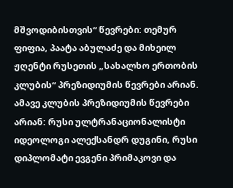მშვოდიბისთვის“ წევრები: თემურ ფიფია, პაატა აბულაძე და მიხეილ ჟღენტი რუსეთის „სახალხო ერთობის კლუბის“ პრეზიდიუმის წევრები არიან. ამავე კლუბის პრეზიდიუმის წევრები არიან: რუსი ულტრანაციონალისტი იდეოლოგი ალექსანდრ დუგინი, რუსი დიპლომატი ევგენი პრიმაკოვი და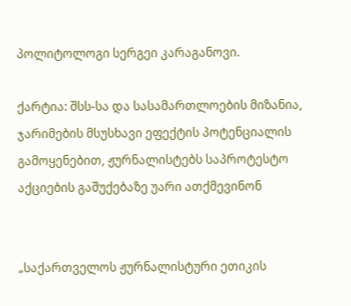პოლიტოლოგი სერგეი კარაგანოვი.

ქარტია: შსს-სა და სასამართლოების მიზანია, ჯარიმების მსუსხავი ეფექტის პოტენციალის გამოყენებით, ჟურნალისტებს საპროტესტო აქციების გაშუქებაზე უარი ათქმევინონ


„საქართველოს ჟურნალისტური ეთიკის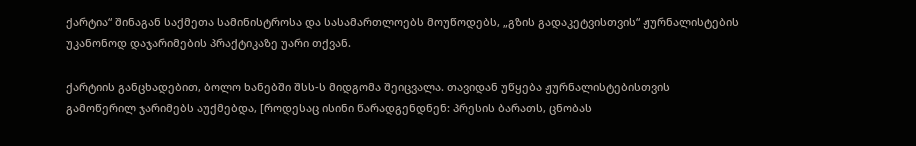ქარტია“ შინაგან საქმეთა სამინისტროსა და სასამართლოებს მოუწოდებს, „გზის გადაკეტვისთვის“ ჟურნალისტების უკანონოდ დაჯარიმების პრაქტიკაზე უარი თქვან.

ქარტიის განცხადებით, ბოლო ხანებში შსს-ს მიდგომა შეიცვალა. თავიდან უწყება ჟურნალისტებისთვის გამოწერილ ჯარიმებს აუქმებდა, [როდესაც ისინი წარადგენდნენ: პრესის ბარათს, ცნობას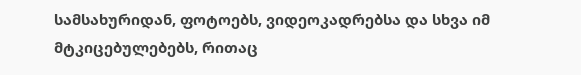სამსახურიდან, ფოტოებს, ვიდეოკადრებსა და სხვა იმ მტკიცებულებებს, რითაც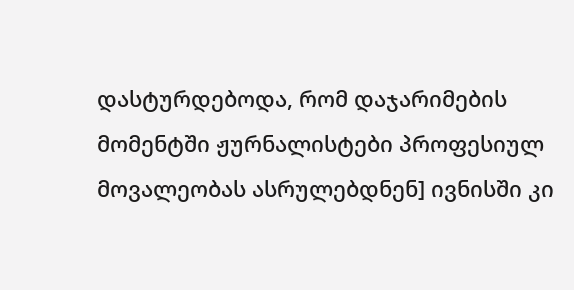დასტურდებოდა, რომ დაჯარიმების მომენტში ჟურნალისტები პროფესიულ მოვალეობას ასრულებდნენ] ივნისში კი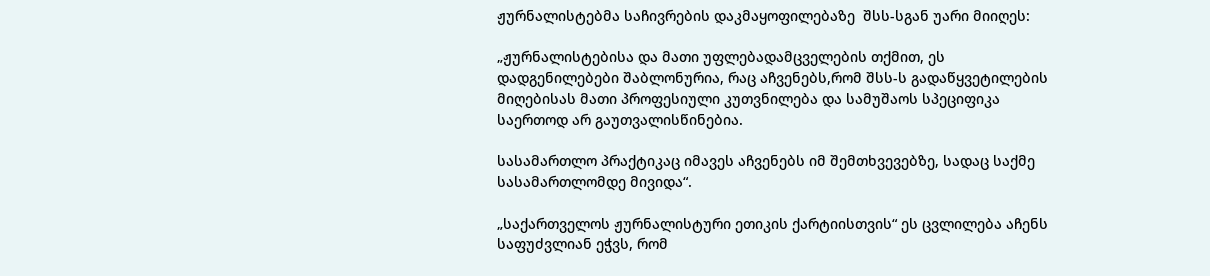ჟურნალისტებმა საჩივრების დაკმაყოფილებაზე  შსს-სგან უარი მიიღეს:

„ჟურნალისტებისა და მათი უფლებადამცველების თქმით, ეს დადგენილებები შაბლონურია, რაც აჩვენებს,რომ შსს-ს გადაწყვეტილების მიღებისას მათი პროფესიული კუთვნილება და სამუშაოს სპეციფიკა საერთოდ არ გაუთვალისწინებია.

სასამართლო პრაქტიკაც იმავეს აჩვენებს იმ შემთხვევებზე, სადაც საქმე სასამართლომდე მივიდა“.

„საქართველოს ჟურნალისტური ეთიკის ქარტიისთვის“ ეს ცვლილება აჩენს საფუძვლიან ეჭვს, რომ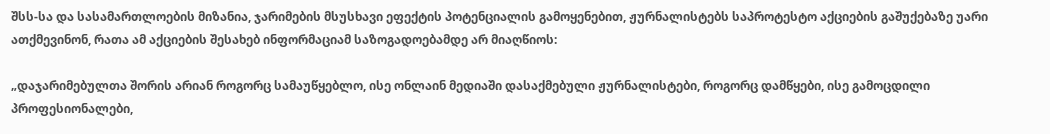შსს-სა და სასამართლოების მიზანია, ჯარიმების მსუსხავი ეფექტის პოტენციალის გამოყენებით, ჟურნალისტებს საპროტესტო აქციების გაშუქებაზე უარი ათქმევინონ, რათა ამ აქციების შესახებ ინფორმაციამ საზოგადოებამდე არ მიაღწიოს:

„დაჯარიმებულთა შორის არიან როგორც სამაუწყებლო, ისე ონლაინ მედიაში დასაქმებული ჟურნალისტები, როგორც დამწყები, ისე გამოცდილი პროფესიონალები,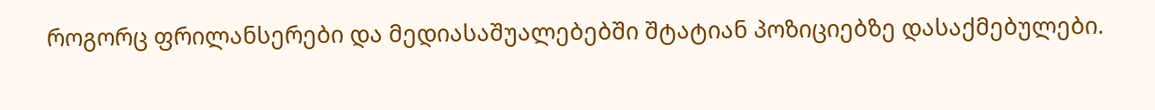როგორც ფრილანსერები და მედიასაშუალებებში შტატიან პოზიციებზე დასაქმებულები.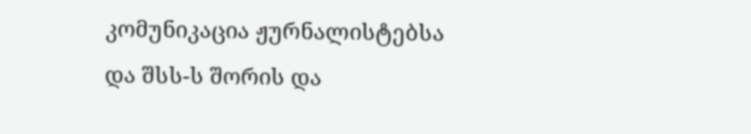კომუნიკაცია ჟურნალისტებსა და შსს-ს შორის და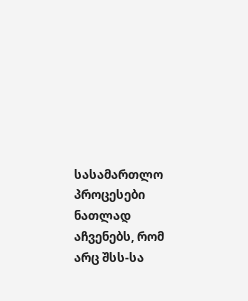სასამართლო პროცესები ნათლად აჩვენებს, რომ არც შსს-სა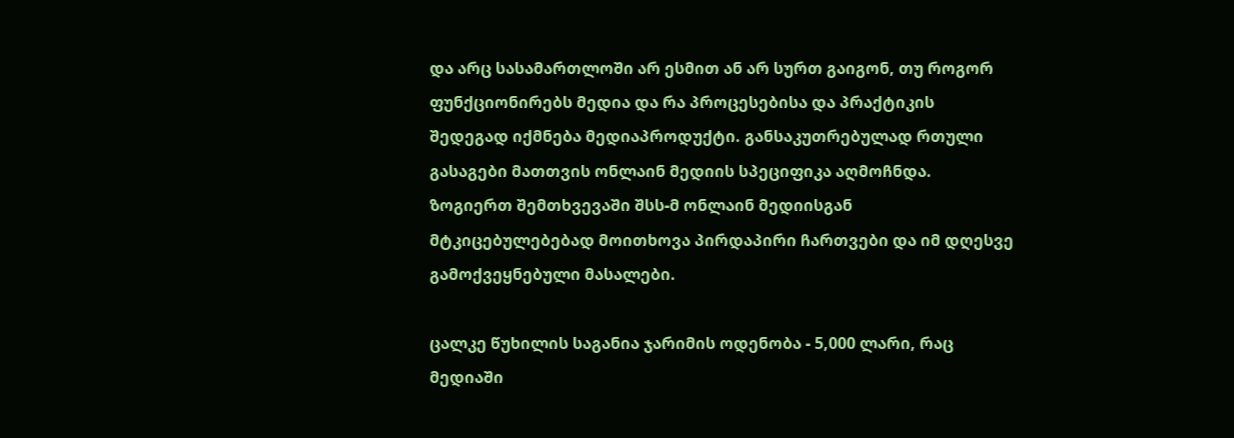და არც სასამართლოში არ ესმით ან არ სურთ გაიგონ, თუ როგორ ფუნქციონირებს მედია და რა პროცესებისა და პრაქტიკის შედეგად იქმნება მედიაპროდუქტი. განსაკუთრებულად რთული გასაგები მათთვის ონლაინ მედიის სპეციფიკა აღმოჩნდა. ზოგიერთ შემთხვევაში შსს-მ ონლაინ მედიისგან მტკიცებულებებად მოითხოვა პირდაპირი ჩართვები და იმ დღესვე გამოქვეყნებული მასალები.

ცალკე წუხილის საგანია ჯარიმის ოდენობა - 5,000 ლარი, რაც მედიაში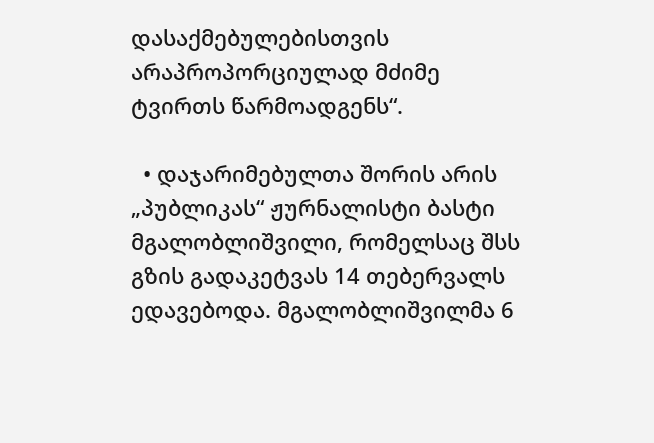დასაქმებულებისთვის  არაპროპორციულად მძიმე ტვირთს წარმოადგენს“.

  • დაჯარიმებულთა შორის არის „პუბლიკას“ ჟურნალისტი ბასტი მგალობლიშვილი, რომელსაც შსს გზის გადაკეტვას 14 თებერვალს ედავებოდა. მგალობლიშვილმა 6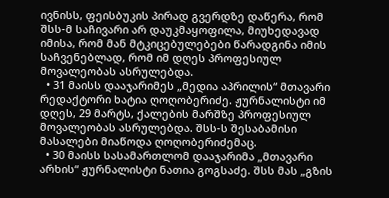ივნისს, ფეისბუკის პირად გვერდზე დაწერა, რომ შსს-მ საჩივარი არ დაუკმაყოფილა, მიუხედავად იმისა, რომ მან მტკიცებულებები წარადგინა იმის საჩვენებლად, რომ იმ დღეს პროფესიულ მოვალეობას ასრულებდა.
  • 31 მაისს დააჯარიმეს „მედია აპრილის“ მთავარი რედაქტორი ხატია ღოღობერიძე. ჟურნალისტი იმ დღეს, 29 მარტს, ქალების მარშზე პროფესიულ მოვალეობას ასრულებდა. შსს-ს შესაბამისი მასალები მიაწოდა ღოღობერიძემაც.
  • 30 მაისს სასამართლომ დააჯარიმა „მთავარი არხის“ ჟურნალისტი ნათია გოგსაძე. შსს მას „გზის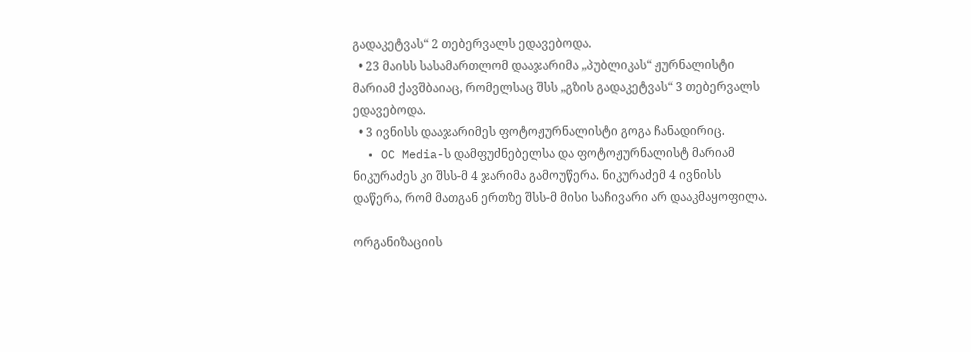გადაკეტვას“ 2 თებერვალს ედავებოდა.
  • 23 მაისს სასამართლომ დააჯარიმა „პუბლიკას“ ჟურნალისტი მარიამ ქავშბაიაც, რომელსაც შსს „გზის გადაკეტვას“ 3 თებერვალს ედავებოდა.
  • 3 ივნისს დააჯარიმეს ფოტოჟურნალისტი გოგა ჩანადირიც.
  • OC Media-ს დამფუძნებელსა და ფოტოჟურნალისტ მარიამ ნიკურაძეს კი შსს-მ 4 ჯარიმა გამოუწერა. ნიკურაძემ 4 ივნისს დაწერა, რომ მათგან ერთზე შსს-მ მისი საჩივარი არ დააკმაყოფილა.

ორგანიზაციის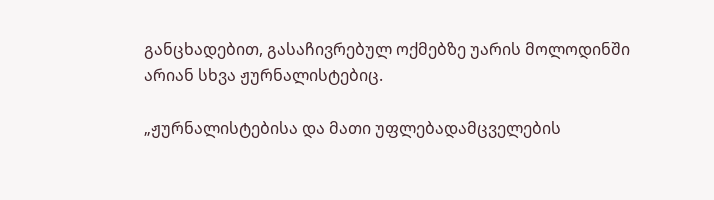განცხადებით, გასაჩივრებულ ოქმებზე უარის მოლოდინში არიან სხვა ჟურნალისტებიც.

„ჟურნალისტებისა და მათი უფლებადამცველების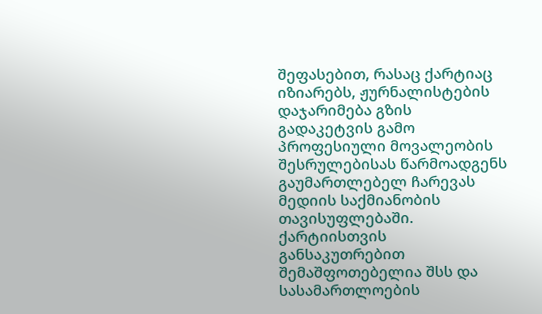შეფასებით, რასაც ქარტიაც იზიარებს, ჟურნალისტების დაჯარიმება გზის გადაკეტვის გამო პროფესიული მოვალეობის შესრულებისას წარმოადგენს გაუმართლებელ ჩარევას მედიის საქმიანობის თავისუფლებაში. ქარტიისთვის განსაკუთრებით შემაშფოთებელია შსს და სასამართლოების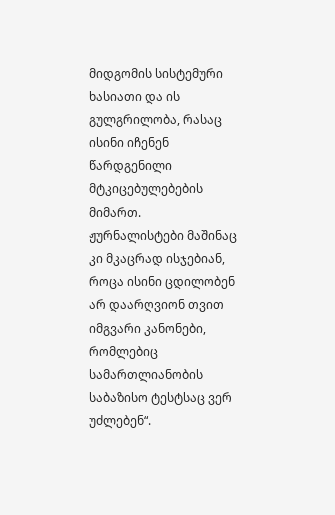მიდგომის სისტემური ხასიათი და ის გულგრილობა, რასაც ისინი იჩენენ წარდგენილი მტკიცებულებების მიმართ. ჟურნალისტები მაშინაც კი მკაცრად ისჯებიან, როცა ისინი ცდილობენ არ დაარღვიონ თვით იმგვარი კანონები, რომლებიც სამართლიანობის საბაზისო ტესტსაც ვერ უძლებენ“.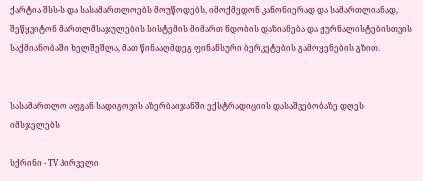ქარტია შსს-ს და სასამართლოებს მოუწოდებს, იმოქმედონ კანონიერად და სამართლიანად, შეწყვიტონ მართლმსაჯულების სისტემის მიმართ ნდობის დაზიანება და ჟურნალისტებისთვის საქმიანობაში ხელშეშლა, მათ წინააღმდეგ ფინანსური ბერკეტების გამოყენების გზით.


სასამართლო აფგან სადიგოვის აზერბაიჯანში ექსტრადიციის დასაშვებობაზე დღეს იმსჯელებს

სქრინი - TV პირველი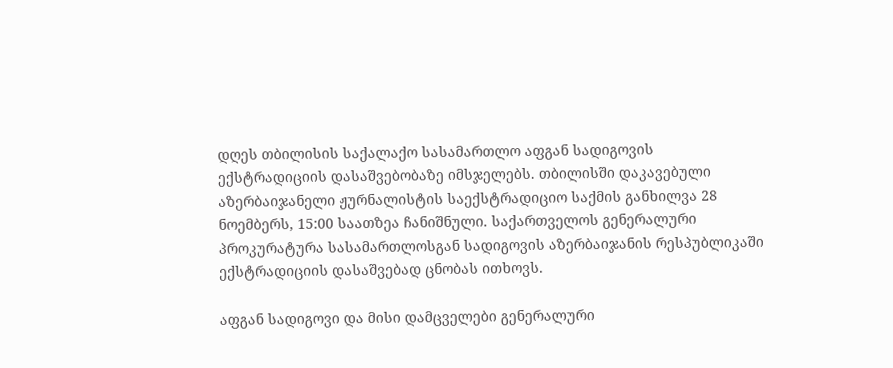დღეს თბილისის საქალაქო სასამართლო აფგან სადიგოვის ექსტრადიციის დასაშვებობაზე იმსჯელებს. თბილისში დაკავებული აზერბაიჯანელი ჟურნალისტის საექსტრადიციო საქმის განხილვა 28 ნოემბერს, 15:00 საათზეა ჩანიშნული. საქართველოს გენერალური პროკურატურა სასამართლოსგან სადიგოვის აზერბაიჯანის რესპუბლიკაში ექსტრადიციის დასაშვებად ცნობას ითხოვს.

აფგან სადიგოვი და მისი დამცველები გენერალური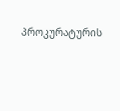პროკურატურის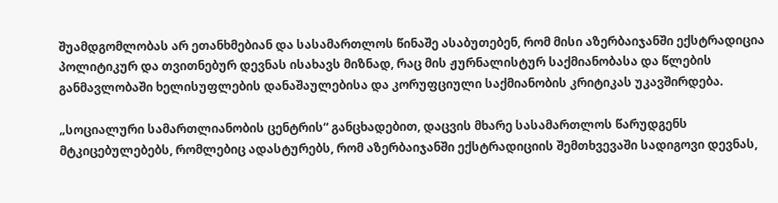შუამდგომლობას არ ეთანხმებიან და სასამართლოს წინაშე ასაბუთებენ, რომ მისი აზერბაიჯანში ექსტრადიცია პოლიტიკურ და თვითნებურ დევნას ისახავს მიზნად, რაც მის ჟურნალისტურ საქმიანობასა და წლების განმავლობაში ხელისუფლების დანაშაულებისა და კორუფციული საქმიანობის კრიტიკას უკავშირდება.

„სოციალური სამართლიანობის ცენტრის“ განცხადებით, დაცვის მხარე სასამართლოს წარუდგენს მტკიცებულებებს, რომლებიც ადასტურებს, რომ აზერბაიჯანში ექსტრადიციის შემთხვევაში სადიგოვი დევნას,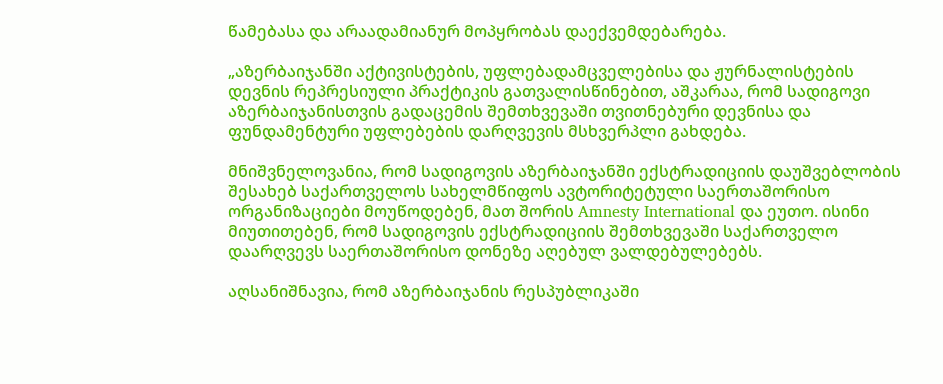წამებასა და არაადამიანურ მოპყრობას დაექვემდებარება.

„აზერბაიჯანში აქტივისტების, უფლებადამცველებისა და ჟურნალისტების დევნის რეპრესიული პრაქტიკის გათვალისწინებით, აშკარაა, რომ სადიგოვი აზერბაიჯანისთვის გადაცემის შემთხვევაში თვითნებური დევნისა და ფუნდამენტური უფლებების დარღვევის მსხვერპლი გახდება.

მნიშვნელოვანია, რომ სადიგოვის აზერბაიჯანში ექსტრადიციის დაუშვებლობის შესახებ საქართველოს სახელმწიფოს ავტორიტეტული საერთაშორისო ორგანიზაციები მოუწოდებენ, მათ შორის Amnesty International და ეუთო. ისინი მიუთითებენ, რომ სადიგოვის ექსტრადიციის შემთხვევაში საქართველო დაარღვევს საერთაშორისო დონეზე აღებულ ვალდებულებებს.

აღსანიშნავია, რომ აზერბაიჯანის რესპუბლიკაში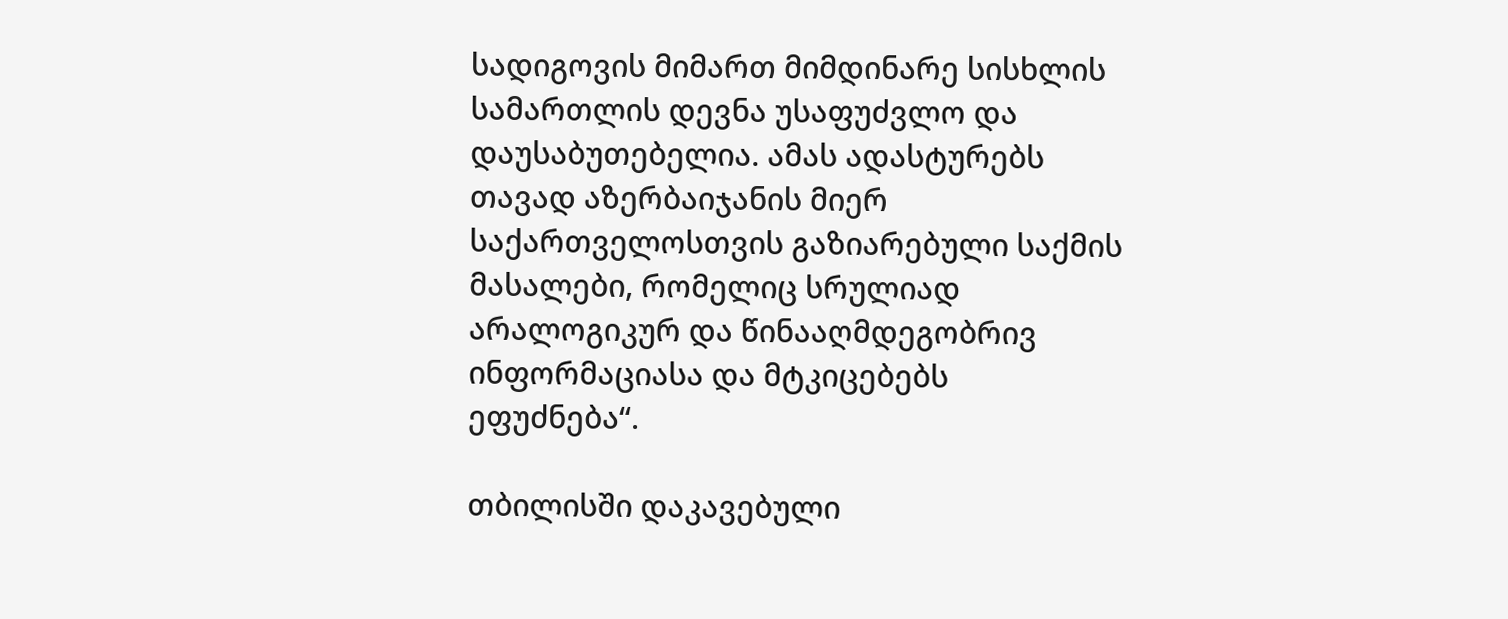სადიგოვის მიმართ მიმდინარე სისხლის სამართლის დევნა უსაფუძვლო და დაუსაბუთებელია. ამას ადასტურებს თავად აზერბაიჯანის მიერ საქართველოსთვის გაზიარებული საქმის მასალები, რომელიც სრულიად არალოგიკურ და წინააღმდეგობრივ ინფორმაციასა და მტკიცებებს ეფუძნება“.

თბილისში დაკავებული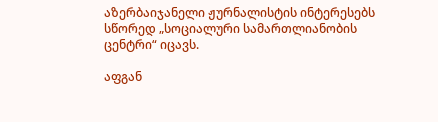აზერბაიჯანელი ჟურნალისტის ინტერესებს სწორედ „სოციალური სამართლიანობის ცენტრი“ იცავს.

აფგან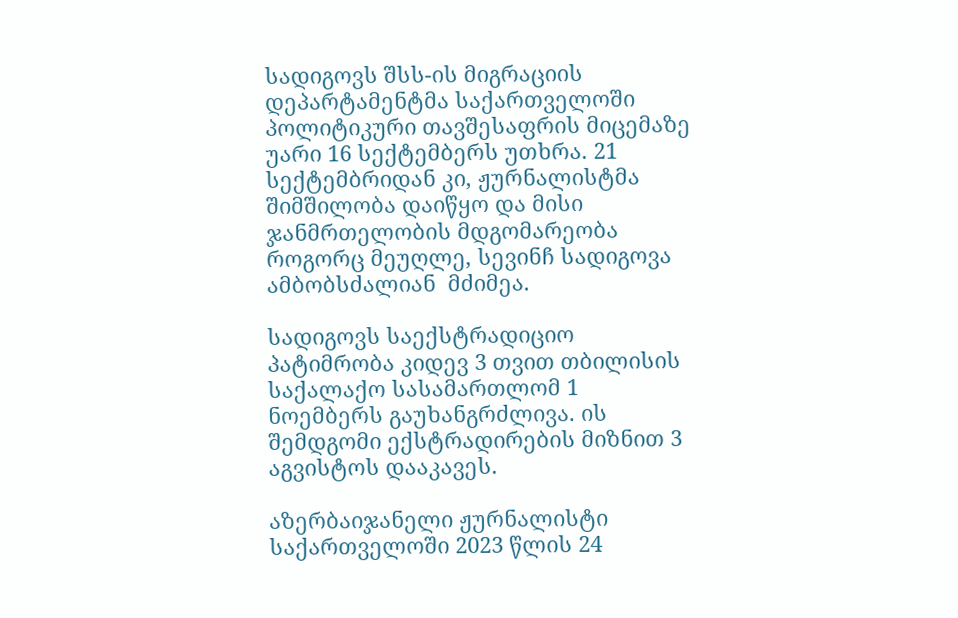სადიგოვს შსს-ის მიგრაციის დეპარტამენტმა საქართველოში პოლიტიკური თავშესაფრის მიცემაზე უარი 16 სექტემბერს უთხრა. 21 სექტემბრიდან კი, ჟურნალისტმა შიმშილობა დაიწყო და მისი ჯანმრთელობის მდგომარეობა როგორც მეუღლე, სევინჩ სადიგოვა ამბობსძალიან  მძიმეა.

სადიგოვს საექსტრადიციო პატიმრობა კიდევ 3 თვით თბილისის საქალაქო სასამართლომ 1 ნოემბერს გაუხანგრძლივა. ის შემდგომი ექსტრადირების მიზნით 3 აგვისტოს დააკავეს.

აზერბაიჯანელი ჟურნალისტი საქართველოში 2023 წლის 24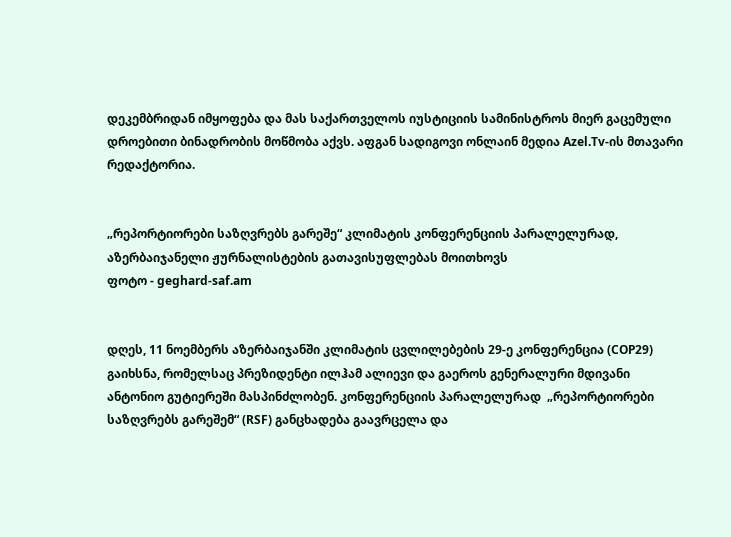დეკემბრიდან იმყოფება და მას საქართველოს იუსტიციის სამინისტროს მიერ გაცემული დროებითი ბინადრობის მოწმობა აქვს. აფგან სადიგოვი ონლაინ მედია Azel.Tv-ის მთავარი რედაქტორია.


„რეპორტიორები საზღვრებს გარეშე“ კლიმატის კონფერენციის პარალელურად, აზერბაიჯანელი ჟურნალისტების გათავისუფლებას მოითხოვს
ფოტო - geghard-saf.am


დღეს, 11 ნოემბერს აზერბაიჯანში კლიმატის ცვლილებების 29-ე კონფერენცია (COP29) გაიხსნა, რომელსაც პრეზიდენტი ილჰამ ალიევი და გაეროს გენერალური მდივანი ანტონიო გუტიერეში მასპინძლობენ. კონფერენციის პარალელურად  „რეპორტიორები საზღვრებს გარეშემ“ (RSF) განცხადება გაავრცელა და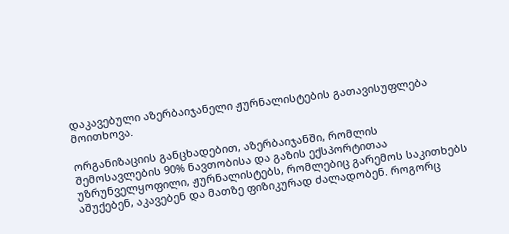დაკავებული აზერბაიჯანელი ჟურნალისტების გათავისუფლება მოითხოვა.

ორგანიზაციის განცხადებით, აზერბაიჯანში, რომლის შემოსავლების 90% ნავთობისა და გაზის ექსპორტითაა უზრუნველყოფილი, ჟურნალისტებს, რომლებიც გარემოს საკითხებს აშუქებენ, აკავებენ და მათზე ფიზიკურად ძალადობენ. როგორც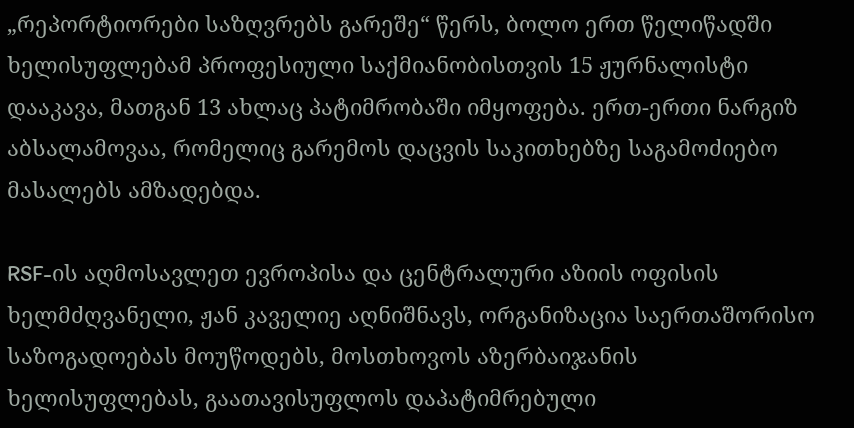„რეპორტიორები საზღვრებს გარეშე“ წერს, ბოლო ერთ წელიწადში ხელისუფლებამ პროფესიული საქმიანობისთვის 15 ჟურნალისტი დააკავა, მათგან 13 ახლაც პატიმრობაში იმყოფება. ერთ-ერთი ნარგიზ აბსალამოვაა, რომელიც გარემოს დაცვის საკითხებზე საგამოძიებო მასალებს ამზადებდა.

RSF-ის აღმოსავლეთ ევროპისა და ცენტრალური აზიის ოფისის ხელმძღვანელი, ჟან კაველიე აღნიშნავს, ორგანიზაცია საერთაშორისო საზოგადოებას მოუწოდებს, მოსთხოვოს აზერბაიჯანის ხელისუფლებას, გაათავისუფლოს დაპატიმრებული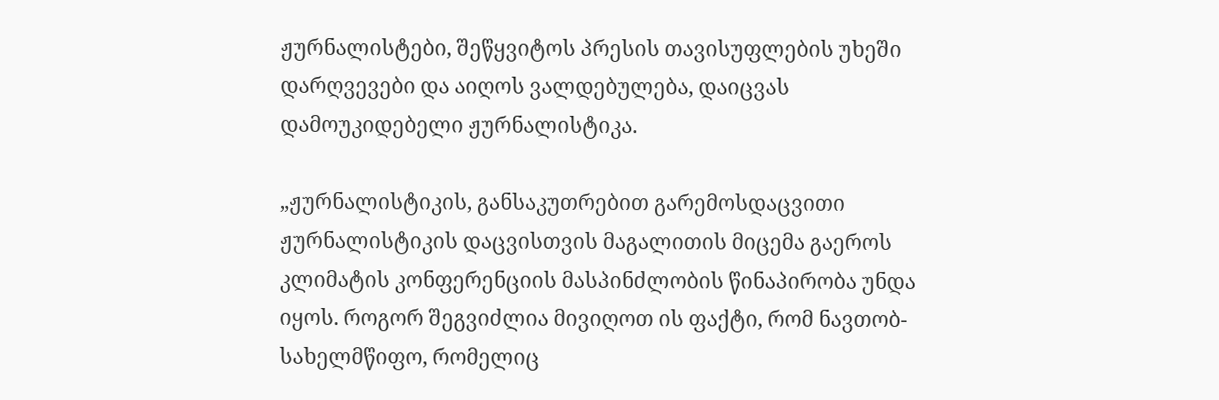ჟურნალისტები, შეწყვიტოს პრესის თავისუფლების უხეში დარღვევები და აიღოს ვალდებულება, დაიცვას დამოუკიდებელი ჟურნალისტიკა.

„ჟურნალისტიკის, განსაკუთრებით გარემოსდაცვითი ჟურნალისტიკის დაცვისთვის მაგალითის მიცემა გაეროს კლიმატის კონფერენციის მასპინძლობის წინაპირობა უნდა იყოს. როგორ შეგვიძლია მივიღოთ ის ფაქტი, რომ ნავთობ-სახელმწიფო, რომელიც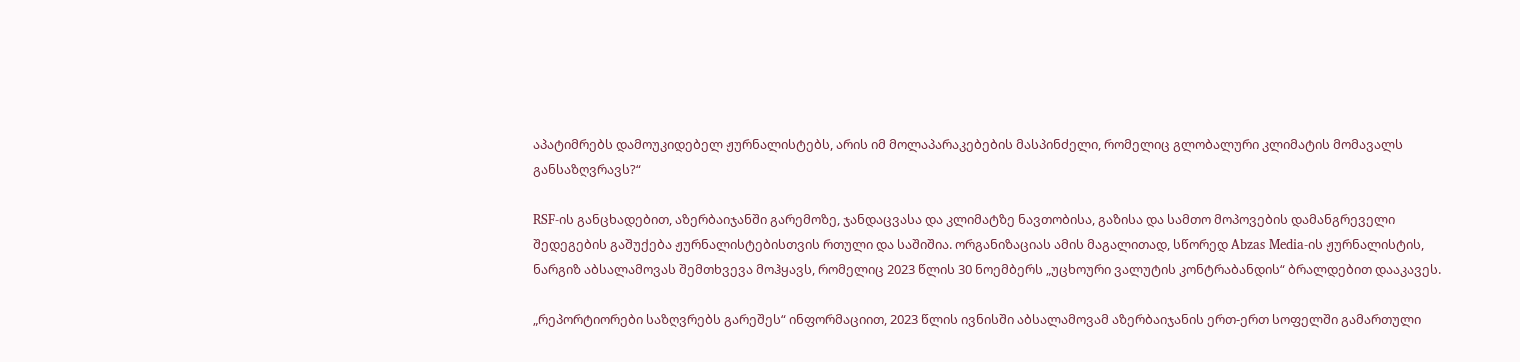აპატიმრებს დამოუკიდებელ ჟურნალისტებს, არის იმ მოლაპარაკებების მასპინძელი, რომელიც გლობალური კლიმატის მომავალს განსაზღვრავს?“

RSF-ის განცხადებით, აზერბაიჯანში გარემოზე, ჯანდაცვასა და კლიმატზე ნავთობისა, გაზისა და სამთო მოპოვების დამანგრეველი შედეგების გაშუქება ჟურნალისტებისთვის რთული და საშიშია. ორგანიზაციას ამის მაგალითად, სწორედ Abzas Media-ის ჟურნალისტის, ნარგიზ აბსალამოვას შემთხვევა მოჰყავს, რომელიც 2023 წლის 30 ნოემბერს „უცხოური ვალუტის კონტრაბანდის“ ბრალდებით დააკავეს.

„რეპორტიორები საზღვრებს გარეშეს“ ინფორმაციით, 2023 წლის ივნისში აბსალამოვამ აზერბაიჯანის ერთ-ერთ სოფელში გამართული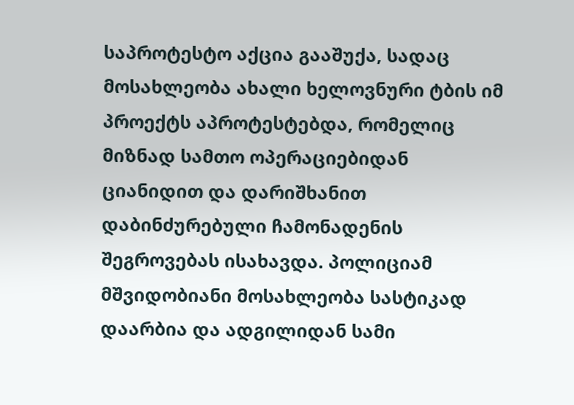საპროტესტო აქცია გააშუქა, სადაც მოსახლეობა ახალი ხელოვნური ტბის იმ პროექტს აპროტესტებდა, რომელიც მიზნად სამთო ოპერაციებიდან ციანიდით და დარიშხანით დაბინძურებული ჩამონადენის შეგროვებას ისახავდა. პოლიციამ მშვიდობიანი მოსახლეობა სასტიკად დაარბია და ადგილიდან სამი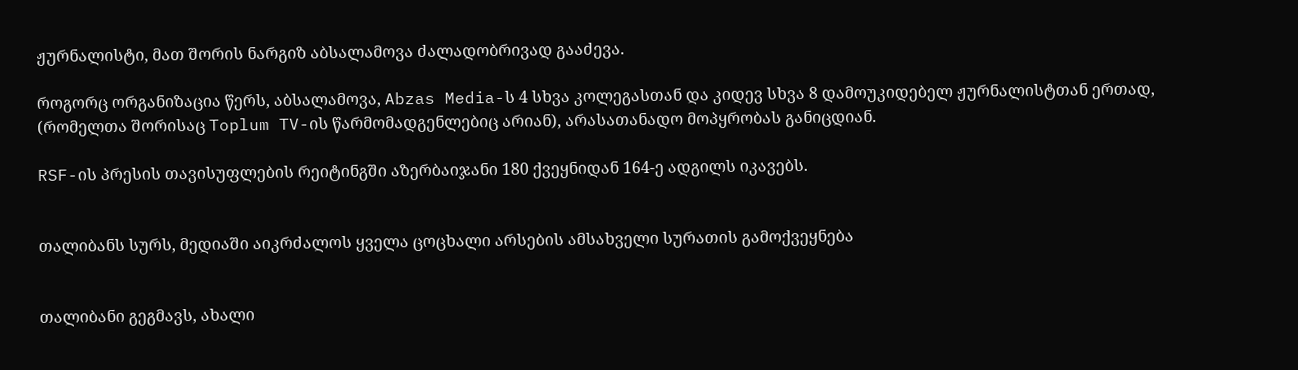ჟურნალისტი, მათ შორის ნარგიზ აბსალამოვა ძალადობრივად გააძევა.

როგორც ორგანიზაცია წერს, აბსალამოვა, Abzas Media-ს 4 სხვა კოლეგასთან და კიდევ სხვა 8 დამოუკიდებელ ჟურნალისტთან ერთად, (რომელთა შორისაც Toplum TV-ის წარმომადგენლებიც არიან), არასათანადო მოპყრობას განიცდიან.

RSF-ის პრესის თავისუფლების რეიტინგში აზერბაიჯანი 180 ქვეყნიდან 164-ე ადგილს იკავებს.


თალიბანს სურს, მედიაში აიკრძალოს ყველა ცოცხალი არსების ამსახველი სურათის გამოქვეყნება


თალიბანი გეგმავს, ახალი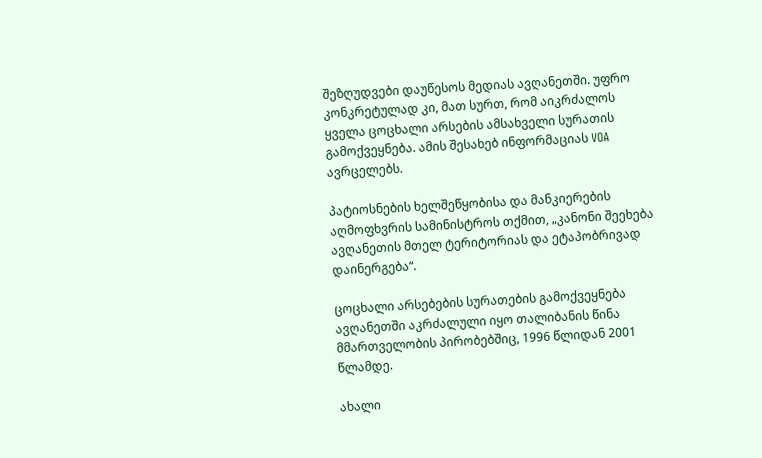შეზღუდვები დაუწესოს მედიას ავღანეთში. უფრო კონკრეტულად კი, მათ სურთ, რომ აიკრძალოს ყველა ცოცხალი არსების ამსახველი სურათის გამოქვეყნება. ამის შესახებ ინფორმაციას VOA ავრცელებს.

პატიოსნების ხელშეწყობისა და მანკიერების აღმოფხვრის სამინისტროს თქმით, „კანონი შეეხება ავღანეთის მთელ ტერიტორიას და ეტაპობრივად დაინერგება“.

ცოცხალი არსებების სურათების გამოქვეყნება ავღანეთში აკრძალული იყო თალიბანის წინა მმართველობის პირობებშიც, 1996 წლიდან 2001 წლამდე.

ახალი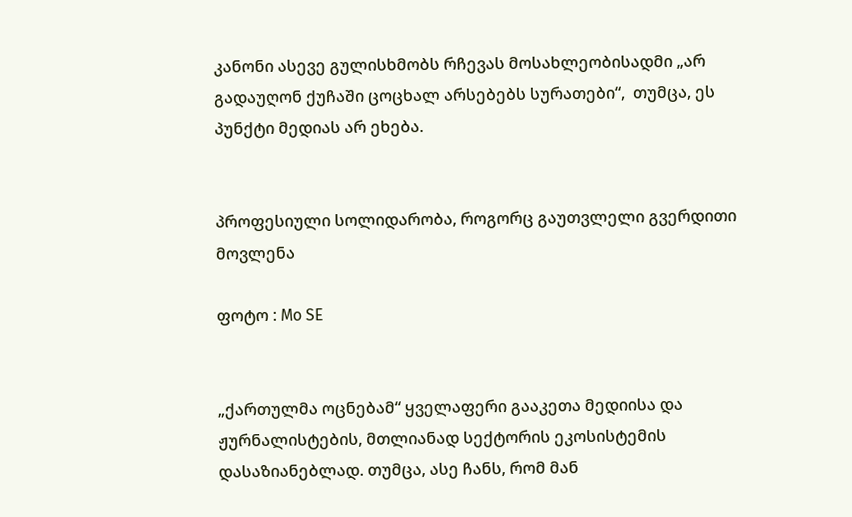კანონი ასევე გულისხმობს რჩევას მოსახლეობისადმი „არ გადაუღონ ქუჩაში ცოცხალ არსებებს სურათები“,  თუმცა, ეს პუნქტი მედიას არ ეხება.


პროფესიული სოლიდარობა, როგორც გაუთვლელი გვერდითი მოვლენა

ფოტო : Mo SE


„ქართულმა ოცნებამ“ ყველაფერი გააკეთა მედიისა და ჟურნალისტების, მთლიანად სექტორის ეკოსისტემის დასაზიანებლად. თუმცა, ასე ჩანს, რომ მან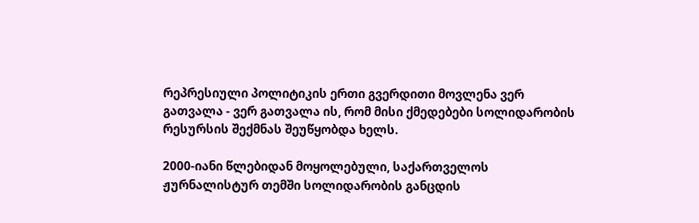რეპრესიული პოლიტიკის ერთი გვერდითი მოვლენა ვერ გათვალა - ვერ გათვალა ის, რომ მისი ქმედებები სოლიდარობის რესურსის შექმნას შეუწყობდა ხელს.

2000-იანი წლებიდან მოყოლებული, საქართველოს ჟურნალისტურ თემში სოლიდარობის განცდის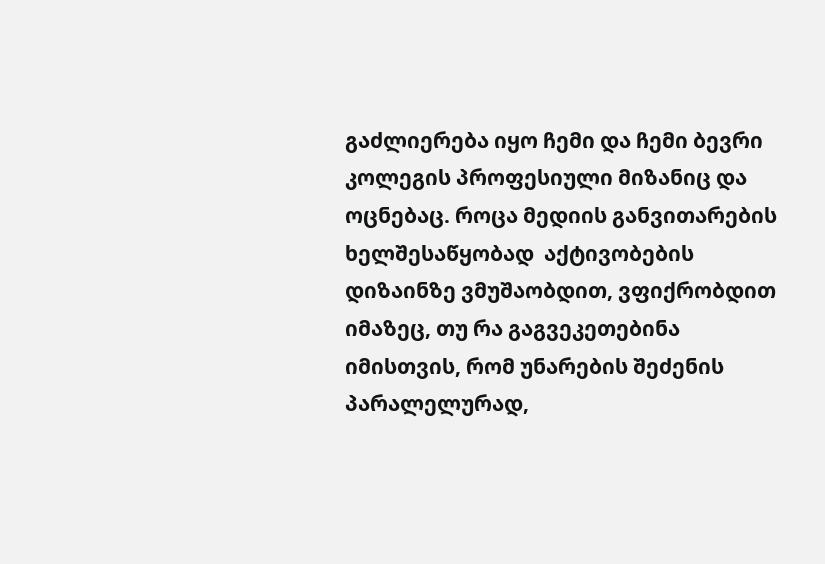გაძლიერება იყო ჩემი და ჩემი ბევრი კოლეგის პროფესიული მიზანიც და ოცნებაც. როცა მედიის განვითარების ხელშესაწყობად  აქტივობების დიზაინზე ვმუშაობდით, ვფიქრობდით იმაზეც, თუ რა გაგვეკეთებინა იმისთვის, რომ უნარების შეძენის პარალელურად,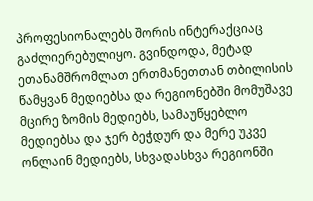პროფესიონალებს შორის ინტერაქციაც გაძლიერებულიყო. გვინდოდა, მეტად ეთანამშრომლათ ერთმანეთთან თბილისის წამყვან მედიებსა და რეგიონებში მომუშავე მცირე ზომის მედიებს, სამაუწყებლო მედიებსა და ჯერ ბეჭდურ და მერე უკვე ონლაინ მედიებს, სხვადასხვა რეგიონში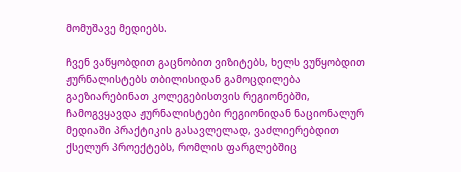მომუშავე მედიებს.

ჩვენ ვაწყობდით გაცნობით ვიზიტებს, ხელს ვუწყობდით ჟურნალისტებს თბილისიდან გამოცდილება გაეზიარებინათ კოლეგებისთვის რეგიონებში, ჩამოგვყავდა ჟურნალისტები რეგიონიდან ნაციონალურ მედიაში პრაქტიკის გასავლელად, ვაძლიერებდით ქსელურ პროექტებს, რომლის ფარგლებშიც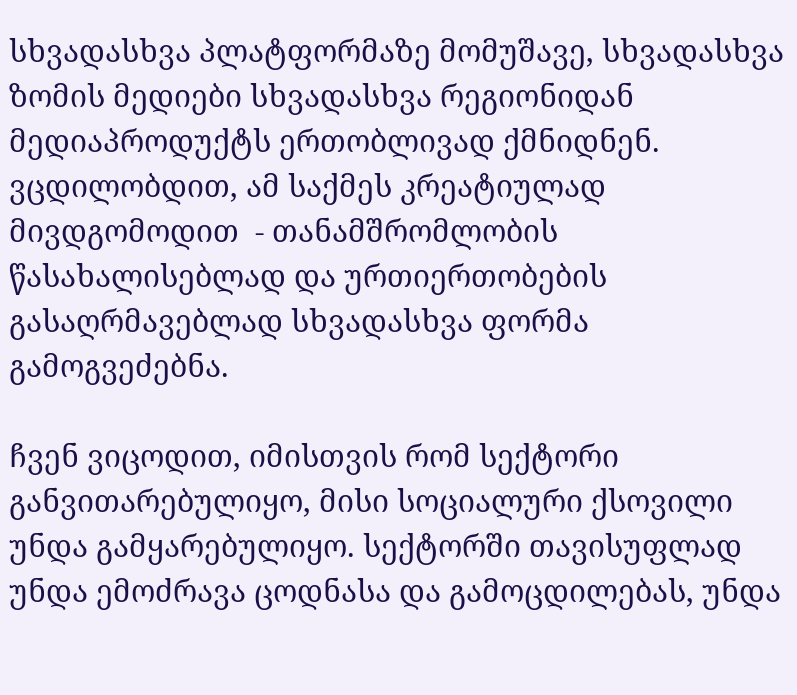სხვადასხვა პლატფორმაზე მომუშავე, სხვადასხვა ზომის მედიები სხვადასხვა რეგიონიდან მედიაპროდუქტს ერთობლივად ქმნიდნენ. ვცდილობდით, ამ საქმეს კრეატიულად მივდგომოდით  - თანამშრომლობის წასახალისებლად და ურთიერთობების გასაღრმავებლად სხვადასხვა ფორმა გამოგვეძებნა.

ჩვენ ვიცოდით, იმისთვის რომ სექტორი განვითარებულიყო, მისი სოციალური ქსოვილი უნდა გამყარებულიყო. სექტორში თავისუფლად უნდა ემოძრავა ცოდნასა და გამოცდილებას, უნდა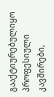გააქტიურებულიყო პროფესიული კავშირები,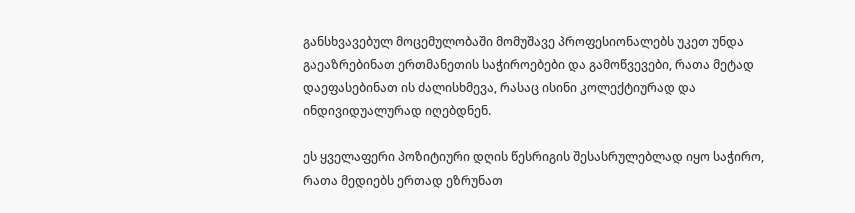განსხვავებულ მოცემულობაში მომუშავე პროფესიონალებს უკეთ უნდა გაეაზრებინათ ერთმანეთის საჭიროებები და გამოწვევები, რათა მეტად დაეფასებინათ ის ძალისხმევა, რასაც ისინი კოლექტიურად და ინდივიდუალურად იღებდნენ.

ეს ყველაფერი პოზიტიური დღის წესრიგის შესასრულებლად იყო საჭირო, რათა მედიებს ერთად ეზრუნათ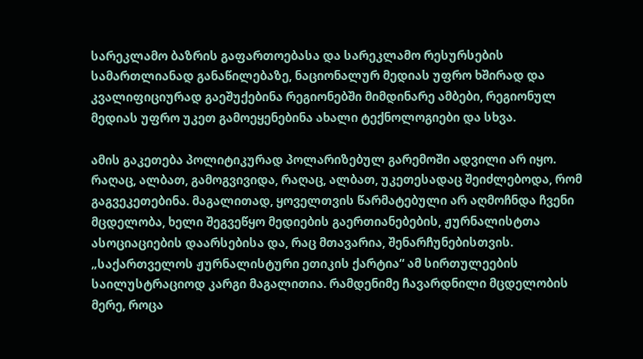სარეკლამო ბაზრის გაფართოებასა და სარეკლამო რესურსების სამართლიანად განაწილებაზე, ნაციონალურ მედიას უფრო ხშირად და კვალიფიციურად გაეშუქებინა რეგიონებში მიმდინარე ამბები, რეგიონულ მედიას უფრო უკეთ გამოეყენებინა ახალი ტექნოლოგიები და სხვა.

ამის გაკეთება პოლიტიკურად პოლარიზებულ გარემოში ადვილი არ იყო. რაღაც, ალბათ, გამოგვივიდა, რაღაც, ალბათ, უკეთესადაც შეიძლებოდა, რომ გაგვეკეთებინა. მაგალითად, ყოველთვის წარმატებული არ აღმოჩნდა ჩვენი მცდელობა, ხელი შეგვეწყო მედიების გაერთიანებების, ჟურნალისტთა ასოციაციების დაარსებისა და, რაც მთავარია, შენარჩუნებისთვის. „საქართველოს ჟურნალისტური ეთიკის ქარტია“ ამ სირთულეების საილუსტრაციოდ კარგი მაგალითია. რამდენიმე ჩავარდნილი მცდელობის მერე, როცა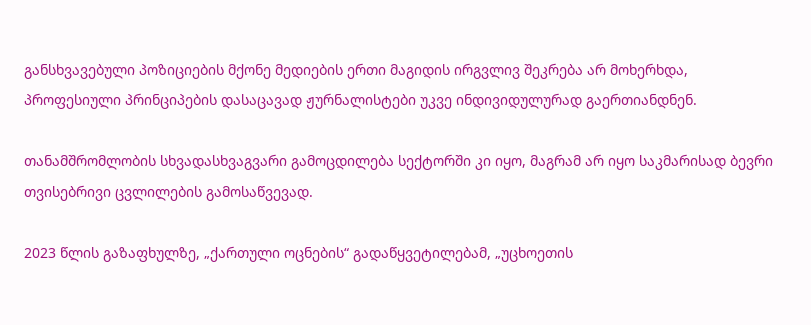განსხვავებული პოზიციების მქონე მედიების ერთი მაგიდის ირგვლივ შეკრება არ მოხერხდა, პროფესიული პრინციპების დასაცავად ჟურნალისტები უკვე ინდივიდულურად გაერთიანდნენ.

თანამშრომლობის სხვადასხვაგვარი გამოცდილება სექტორში კი იყო, მაგრამ არ იყო საკმარისად ბევრი თვისებრივი ცვლილების გამოსაწვევად.

2023 წლის გაზაფხულზე, „ქართული ოცნების“ გადაწყვეტილებამ, „უცხოეთის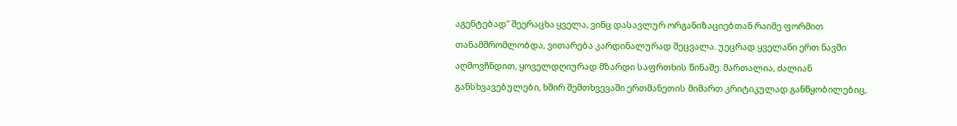აგენტებად“ შეერაცხა ყველა, ვინც დასავლურ ორგანიზაციებთან რაიმე ფორმით თანამშრომლობდა, ვითარება კარდინალურად შეცვალა. უეცრად ყველანი ერთ ნავში აღმოვჩნდით, ყოველდღიურად მზარდი საფრთხის წინაშე. მართალია, ძალიან განსხვავებულები, ხშირ შემთხვევაში ერთმანეთის მიმართ კრიტიკულად განწყობილებიც,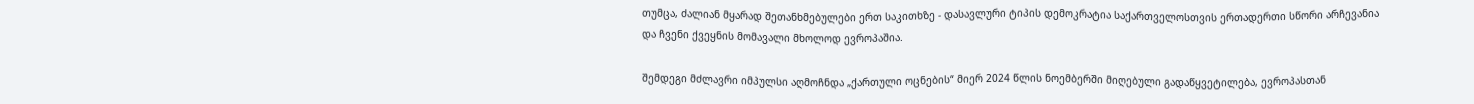თუმცა, ძალიან მყარად შეთანხმებულები ერთ საკითხზე - დასავლური ტიპის დემოკრატია საქართველოსთვის ერთადერთი სწორი არჩევანია და ჩვენი ქვეყნის მომავალი მხოლოდ ევროპაშია.

შემდეგი მძლავრი იმპულსი აღმოჩნდა „ქართული ოცნების“ მიერ 2024 წლის ნოემბერში მიღებული გადაწყვეტილება, ევროპასთან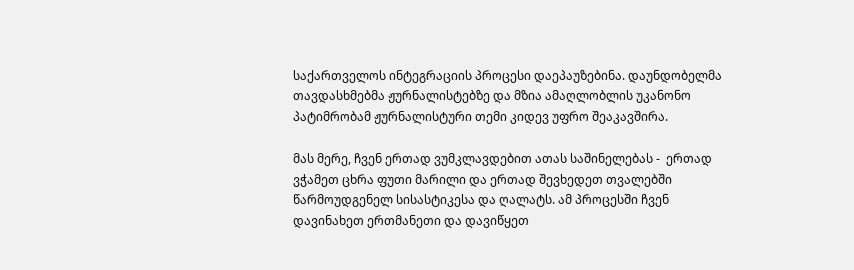საქართველოს ინტეგრაციის პროცესი დაეპაუზებინა. დაუნდობელმა თავდასხმებმა ჟურნალისტებზე და მზია ამაღლობლის უკანონო პატიმრობამ ჟურნალისტური თემი კიდევ უფრო შეაკავშირა.

მას მერე, ჩვენ ერთად ვუმკლავდებით ათას საშინელებას -  ერთად ვჭამეთ ცხრა ფუთი მარილი და ერთად შევხედეთ თვალებში წარმოუდგენელ სისასტიკესა და ღალატს. ამ პროცესში ჩვენ დავინახეთ ერთმანეთი და დავიწყეთ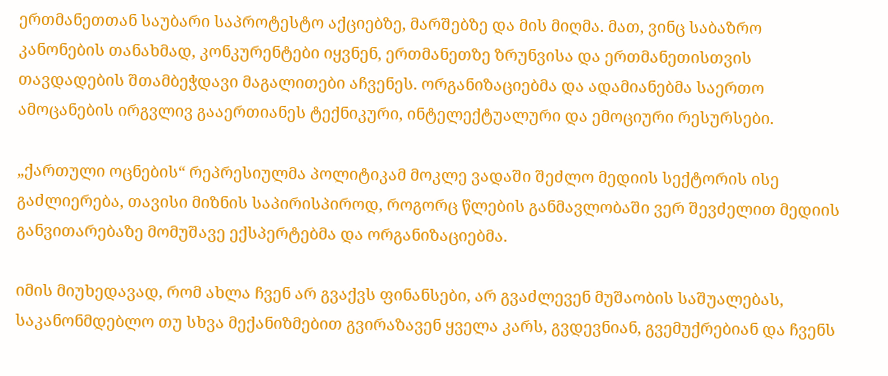ერთმანეთთან საუბარი საპროტესტო აქციებზე, მარშებზე და მის მიღმა. მათ, ვინც საბაზრო კანონების თანახმად, კონკურენტები იყვნენ, ერთმანეთზე ზრუნვისა და ერთმანეთისთვის თავდადების შთამბეჭდავი მაგალითები აჩვენეს. ორგანიზაციებმა და ადამიანებმა საერთო ამოცანების ირგვლივ გააერთიანეს ტექნიკური, ინტელექტუალური და ემოციური რესურსები.

„ქართული ოცნების“ რეპრესიულმა პოლიტიკამ მოკლე ვადაში შეძლო მედიის სექტორის ისე გაძლიერება, თავისი მიზნის საპირისპიროდ, როგორც წლების განმავლობაში ვერ შევძელით მედიის განვითარებაზე მომუშავე ექსპერტებმა და ორგანიზაციებმა.

იმის მიუხედავად, რომ ახლა ჩვენ არ გვაქვს ფინანსები, არ გვაძლევენ მუშაობის საშუალებას, საკანონმდებლო თუ სხვა მექანიზმებით გვირაზავენ ყველა კარს, გვდევნიან, გვემუქრებიან და ჩვენს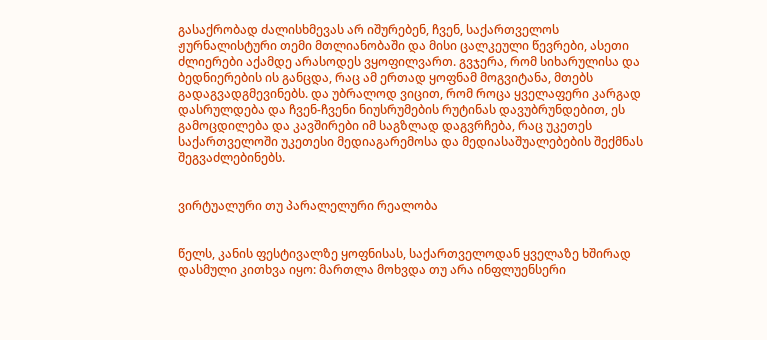გასაქრობად ძალისხმევას არ იშურებენ, ჩვენ, საქართველოს ჟურნალისტური თემი მთლიანობაში და მისი ცალკეული წევრები, ასეთი ძლიერები აქამდე არასოდეს ვყოფილვართ. გვჯერა, რომ სიხარულისა და ბედნიერების ის განცდა, რაც ამ ერთად ყოფნამ მოგვიტანა, მთებს გადაგვადგმევინებს. და უბრალოდ ვიცით, რომ როცა ყველაფერი კარგად დასრულდება და ჩვენ-ჩვენი ნიუსრუმების რუტინას დავუბრუნდებით, ეს გამოცდილება და კავშირები იმ საგზლად დაგვრჩება, რაც უკეთეს საქართველოში უკეთესი მედიაგარემოსა და მედიასაშუალებების შექმნას შეგვაძლებინებს.


ვირტუალური თუ პარალელური რეალობა


წელს, კანის ფესტივალზე ყოფნისას, საქართველოდან ყველაზე ხშირად დასმული კითხვა იყო: მართლა მოხვდა თუ არა ინფლუენსერი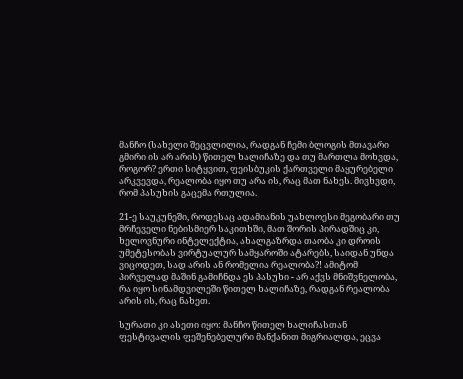მანჩო (სახელი შეცვლილია, რადგან ჩემი ბლოგის მთავარი გმირი ის არ არის) წითელ ხალიჩაზე და თუ მართლა მოხვდა, როგორ? ერთი სიტყვით, ფეისბუკის ქართველი მაყურებელი არკვევდა, რეალობა იყო თუ არა ის, რაც მათ ნახეს. მივხვდი, რომ პასუხის გაცემა რთულია.

21-ე საუკუნეში, როდესაც ადამიანის უახლოესი მეგობარი თუ მრჩეველი ნებისმიერ საკითხში, მათ შორის პირადშიც კი, ხელოვნური ინტელექტია, ახალგაზრდა თაობა კი დროის უმეტესობას ვირტუალურ სამყაროში ატარებს, საიდან უნდა ვიცოდეთ, სად არის ან რომელია რეალობა?! ამიტომ პირველად მაშინ გამიჩნდა ეს პასუხი - არ აქვს მნიშვნელობა, რა იყო სინამდვილეში წითელ ხალიჩაზე, რადგან რეალობა არის ის, რაც ნახეთ.

სურათი კი ასეთი იყო: მანჩო წითელ ხალიჩასთან ფესტივალის ფეშენებელური მანქანით მიგრიალდა, ეცვა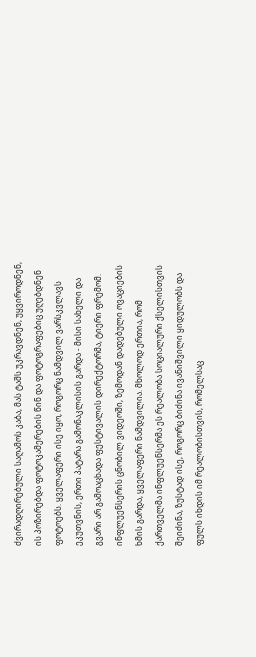ძვირადღირებული საღამოს კაბა, მას ტაშს უკრავდნენ, უყვიროდნენ, ის პოზირებდა ფოტოკამერების წინ და ფოტოგრაფებიც უღებდნენ ფოტოებს. ყველაფერი ისე იყო, როგორც ნამდვილ ვარსკვლავს ეკუთვნის, ერთი პატარა გამონაკლისის გარდა - მისი სახელი და გვარი არ გამოაცხადა ფესტივალის დირექტორმა, ტიერი ფრემომ. ინფლუენსერის ცნობილ ვიდეოში, ზემოდან დადებული ოვაციების ხმის გარდა, ყველაფერი ნამდვილია. მხოლოდ ერთია, რომ ქართველმა ინფლუენსერმა ეს რეალობა სოციალური ქსელისთვის შეიძინა, ზუსტად ისე, როგორც ბიძინა ივანიშვილი ყიდულობს და ფულს იხდის იმ რეალობისთვის, რომელსაც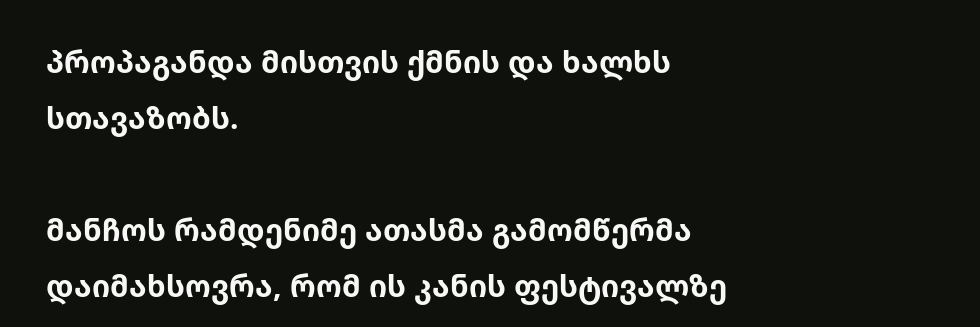პროპაგანდა მისთვის ქმნის და ხალხს სთავაზობს.

მანჩოს რამდენიმე ათასმა გამომწერმა დაიმახსოვრა, რომ ის კანის ფესტივალზე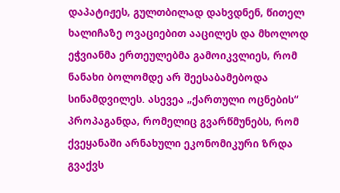დაპატიჟეს, გულთბილად დახვდნენ, წითელ ხალიჩაზე ოვაციებით ააცილეს და მხოლოდ ეჭვიანმა ერთეულებმა გამოიკვლიეს, რომ ნანახი ბოლომდე არ შეესაბამებოდა სინამდვილეს. ასევეა „ქართული ოცნების“ პროპაგანდა, რომელიც გვარწმუნებს, რომ ქვეყანაში არნახული ეკონომიკური ზრდა გვაქვს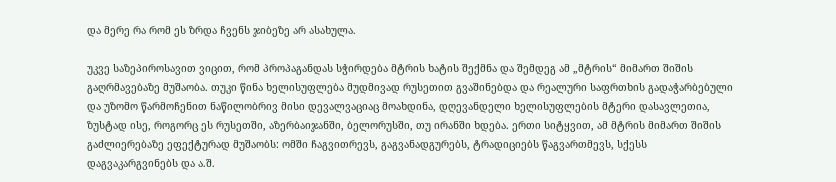და მერე რა რომ ეს ზრდა ჩვენს ჯიბეზე არ ასახულა.

უკვე საზეპიროსავით ვიცით, რომ პროპაგანდას სჭირდება მტრის ხატის შექმნა და შემდეგ ამ „მტრის“ მიმართ შიშის გაღრმავებაზე მუშაობა. თუკი წინა ხელისუფლება მუდმივად რუსეთით გვაშინებდა და რეალური საფრთხის გადაჭარბებული და უზომო წარმოჩენით ნაწილობრივ მისი დევალვაციაც მოახდინა, დღევანდელი ხელისუფლების მტერი დასავლეთია, ზუსტად ისე, როგორც ეს რუსეთში, აზერბაიჯანში, ბელორუსში, თუ ირანში ხდება. ერთი სიტყვით, ამ მტრის მიმართ შიშის გაძლიერებაზე ეფექტურად მუშაობს: ომში ჩაგვითრევს, გაგვანადგურებს, ტრადიციებს წაგვართმევს, სქესს დაგვაკარგვინებს და ა.შ.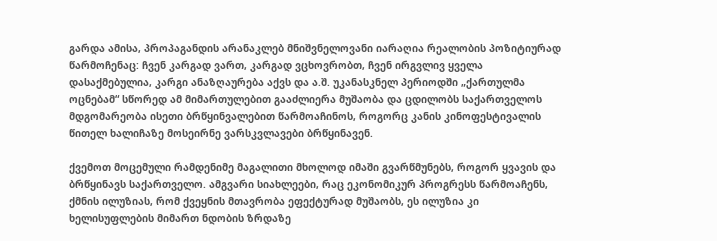გარდა ამისა, პროპაგანდის არანაკლებ მნიშვნელოვანი იარაღია რეალობის პოზიტიურად წარმოჩენაც: ჩვენ კარგად ვართ, კარგად ვცხოვრობთ, ჩვენ ირგვლივ ყველა დასაქმებულია, კარგი ანაზღაურება აქვს და ა.შ. უკანასკნელ პერიოდში „ქართულმა ოცნებამ“ სწორედ ამ მიმართულებით გააძლიერა მუშაობა და ცდილობს საქართველოს მდგომარეობა ისეთი ბრწყინვალებით წარმოაჩინოს, როგორც კანის კინოფესტივალის წითელ ხალიჩაზე მოსეირნე ვარსკვლავები ბრწყინავენ.

ქვემოთ მოცემული რამდენიმე მაგალითი მხოლოდ იმაში გვარწმუნებს, როგორ ყვავის და ბრწყინავს საქართველო. ამგვარი სიახლეები, რაც ეკონომიკურ პროგრესს წარმოაჩენს, ქმნის ილუზიას, რომ ქვეყნის მთავრობა ეფექტურად მუშაობს, ეს ილუზია კი ხელისუფლების მიმართ ნდობის ზრდაზე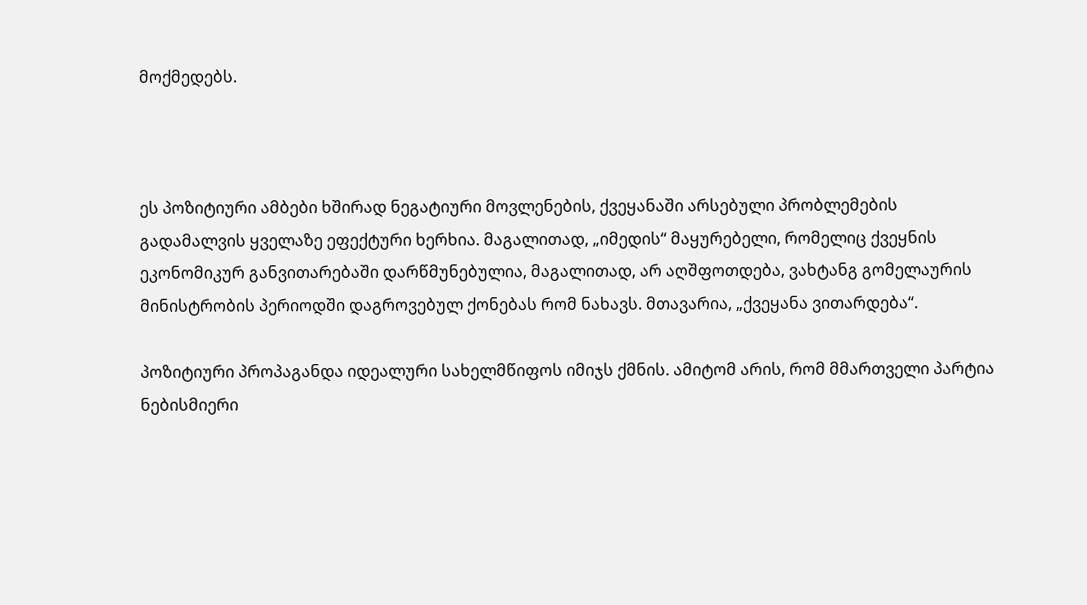მოქმედებს.



ეს პოზიტიური ამბები ხშირად ნეგატიური მოვლენების, ქვეყანაში არსებული პრობლემების გადამალვის ყველაზე ეფექტური ხერხია. მაგალითად, „იმედის“ მაყურებელი, რომელიც ქვეყნის ეკონომიკურ განვითარებაში დარწმუნებულია, მაგალითად, არ აღშფოთდება, ვახტანგ გომელაურის მინისტრობის პერიოდში დაგროვებულ ქონებას რომ ნახავს. მთავარია, „ქვეყანა ვითარდება“.

პოზიტიური პროპაგანდა იდეალური სახელმწიფოს იმიჯს ქმნის. ამიტომ არის, რომ მმართველი პარტია ნებისმიერი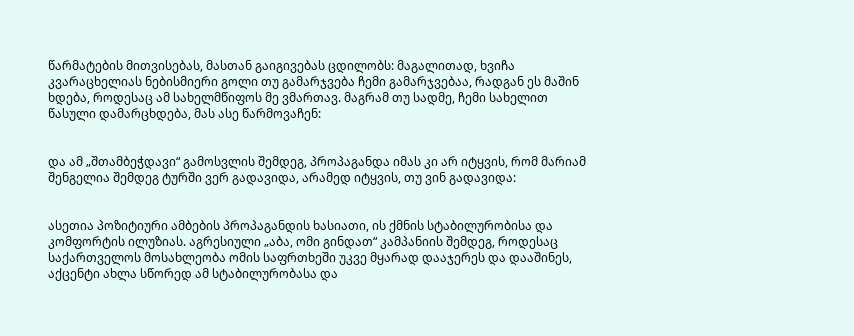წარმატების მითვისებას, მასთან გაიგივებას ცდილობს: მაგალითად, ხვიჩა კვარაცხელიას ნებისმიერი გოლი თუ გამარჯვება ჩემი გამარჯვებაა, რადგან ეს მაშინ ხდება, როდესაც ამ სახელმწიფოს მე ვმართავ. მაგრამ თუ სადმე, ჩემი სახელით წასული დამარცხდება, მას ასე წარმოვაჩენ:


და ამ „შთამბეჭდავი“ გამოსვლის შემდეგ, პროპაგანდა იმას კი არ იტყვის, რომ მარიამ შენგელია შემდეგ ტურში ვერ გადავიდა, არამედ იტყვის, თუ ვინ გადავიდა:


ასეთია პოზიტიური ამბების პროპაგანდის ხასიათი, ის ქმნის სტაბილურობისა და კომფორტის ილუზიას. აგრესიული „აბა, ომი გინდათ“ კამპანიის შემდეგ, როდესაც საქართველოს მოსახლეობა ომის საფრთხეში უკვე მყარად დააჯერეს და დააშინეს, აქცენტი ახლა სწორედ ამ სტაბილურობასა და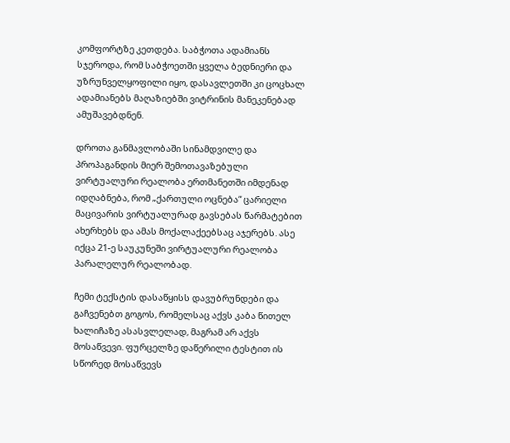კომფორტზე კეთდება. საბჭოთა ადამიანს სჯეროდა, რომ საბჭოეთში ყველა ბედნიერი და უზრუნველყოფილი იყო, დასავლეთში კი ცოცხალ ადამიანებს მაღაზიებში ვიტრინის მანეკენებად ამუშავებდნენ.

დროთა განმავლობაში სინამდვილე და პროპაგანდის მიერ შემოთავაზებული ვირტუალური რეალობა ერთმანეთში იმდენად იდღაბნება, რომ „ქართული ოცნება“ ცარიელი მაცივარის ვირტუალურად გავსებას წარმატებით ახერხებს და ამას მოქალაქეებსაც აჯერებს. ასე იქცა 21-ე საუკუნეში ვირტუალური რეალობა პარალელურ რეალობად.

ჩემი ტექსტის დასაწყისს დავუბრუნდები და გაჩვენებთ გოგოს, რომელსაც აქვს კაბა წითელ ხალიჩაზე ასასვლელად, მაგრამ არ აქვს მოსაწვევი. ფურცელზე დაწერილი ტესტით ის სწორედ მოსაწვევს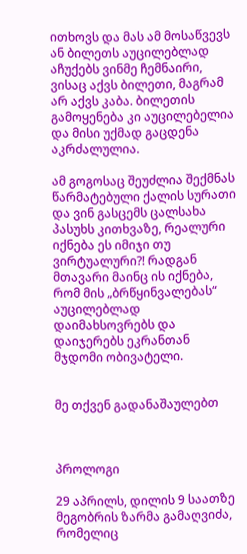ითხოვს და მას ამ მოსაწვევს ან ბილეთს აუცილებლად აჩუქებს ვინმე ჩემნაირი, ვისაც აქვს ბილეთი, მაგრამ არ აქვს კაბა. ბილეთის გამოყენება კი აუცილებელია და მისი უქმად გაცდენა აკრძალულია.

ამ გოგოსაც შეუძლია შექმნას წარმატებული ქალის სურათი და ვინ გასცემს ცალსახა პასუხს კითხვაზე, რეალური იქნება ეს იმიჯი თუ ვირტუალური?! რადგან მთავარი მაინც ის იქნება, რომ მის „ბრწყინვალებას“ აუცილებლად დაიმახსოვრებს და დაიჯერებს ეკრანთან მჯდომი ობივატელი.


მე თქვენ გადანაშაულებთ



პროლოგი

29 აპრილს, დილის 9 საათზე მეგობრის ზარმა გამაღვიძა, რომელიც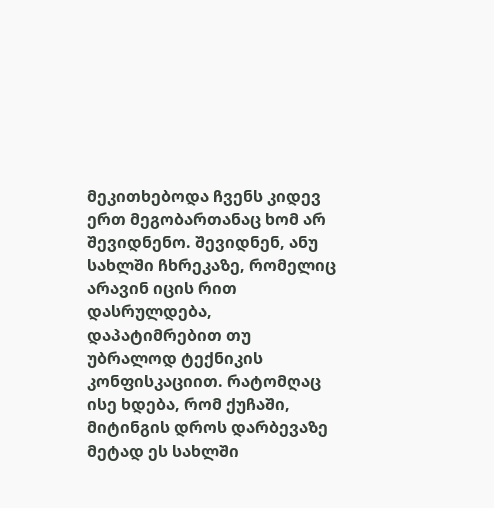მეკითხებოდა ჩვენს კიდევ ერთ მეგობართანაც ხომ არ შევიდნენო. შევიდნენ, ანუ სახლში ჩხრეკაზე, რომელიც არავინ იცის რით დასრულდება, დაპატიმრებით თუ უბრალოდ ტექნიკის კონფისკაციით. რატომღაც ისე ხდება, რომ ქუჩაში, მიტინგის დროს დარბევაზე მეტად ეს სახლში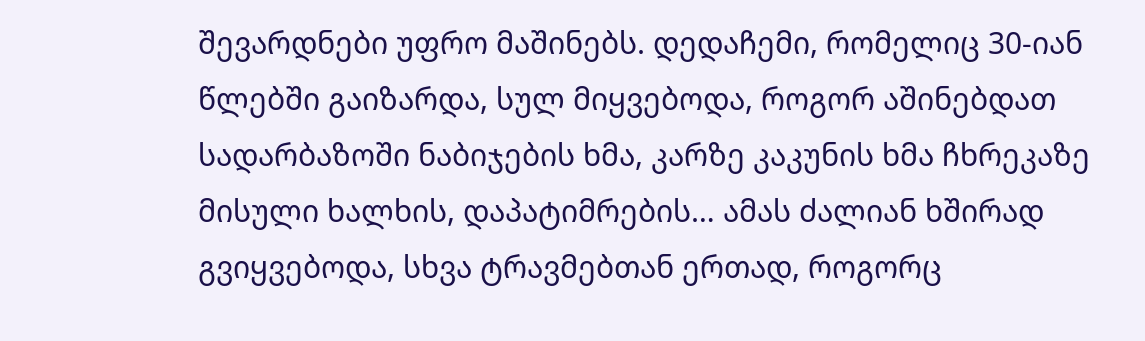შევარდნები უფრო მაშინებს. დედაჩემი, რომელიც 30-იან წლებში გაიზარდა, სულ მიყვებოდა, როგორ აშინებდათ სადარბაზოში ნაბიჯების ხმა, კარზე კაკუნის ხმა ჩხრეკაზე მისული ხალხის, დაპატიმრების… ამას ძალიან ხშირად გვიყვებოდა, სხვა ტრავმებთან ერთად, როგორც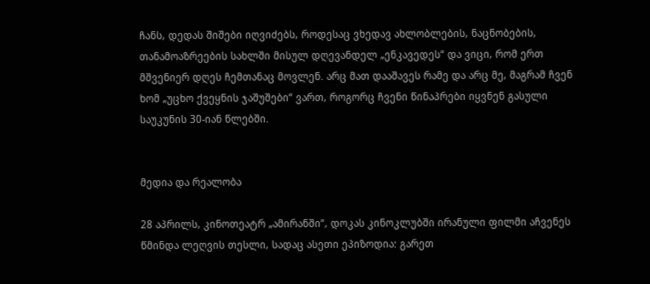ჩანს, დედას შიშები იღვიძებს, როდესაც ვხედავ ახლობლების, ნაცნობების, თანამოაზრეების სახლში მისულ დღევანდელ „ენკავედეს“ და ვიცი, რომ ერთ მშვენიერ დღეს ჩემთანაც მოვლენ. არც მათ დააშავეს რამე და არც მე, მაგრამ ჩვენ ხომ „უცხო ქვეყნის ჯაშუშები“ ვართ, როგორც ჩვენი წინაპრები იყვნენ გასული საუკუნის 30-იან წლებში.


მედია და რეალობა

28 აპრილს, კინოთეატრ „ამირანში“, დოკას კინოკლუბში ირანული ფილმი აჩვენეს წმინდა ლეღვის თესლი, სადაც ასეთი ეპიზოდია: გარეთ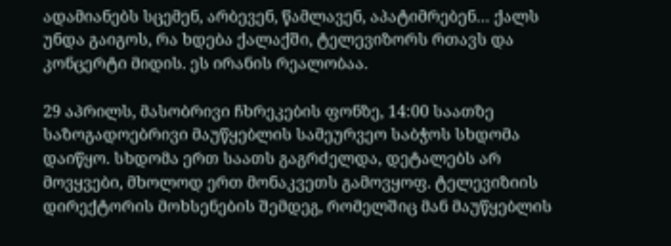ადამიანებს სცემენ, არბევენ, წამლავენ, აპატიმრებენ… ქალს უნდა გაიგოს, რა ხდება ქალაქში, ტელევიზორს რთავს და კონცერტი მიდის. ეს ირანის რეალობაა.

29 აპრილს, მასობრივი ჩხრეკების ფონზე, 14:00 საათზე საზოგადოებრივი მაუწყებლის სამეურვეო საბჭოს სხდომა დაიწყო. სხდომა ერთ საათს გაგრძელდა, დეტალებს არ მოვყვები, მხოლოდ ერთ მონაკვეთს გამოვყოფ. ტელევიზიის დირექტორის მოხსენების შემდეგ, რომელშიც მან მაუწყებლის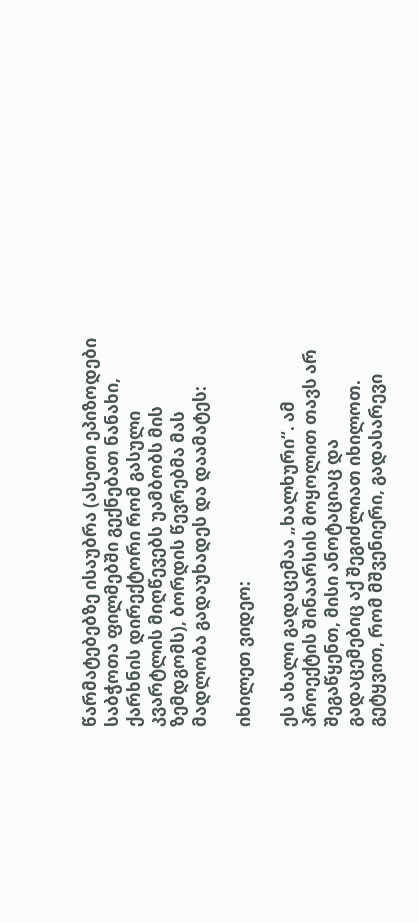წარმატებებზე ისაუბრა (ასეთი ეპიზოდები საბჭოთა ფილმებში გექნებათ ნანახი, ქარხნის დირექტორი რომ გასული კვარტლის მიღწევებს უამბობს მის ზემდგომს), ბორდის წევრებმა მას მადლობა გადაუხადეს და დაამატეს:

იხილეთ ვიდეო:

ეს ახალი გადაცემაა „ხალხური“. ამ პროექტის შინაარსის მოყოლით თავს არ შეგაწყენთ, მისი ანოტაციაც და გადაცემებიც აქ შეგიძლიათ იხილოთ. გეტყვით, რომ მშვენიერი, გადასარევი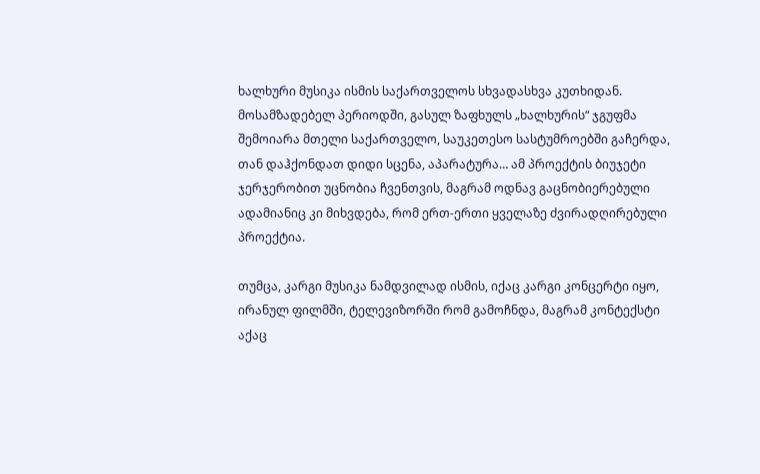ხალხური მუსიკა ისმის საქართველოს სხვადასხვა კუთხიდან. მოსამზადებელ პერიოდში, გასულ ზაფხულს „ხალხურის“ ჯგუფმა შემოიარა მთელი საქართველო, საუკეთესო სასტუმროებში გაჩერდა, თან დაჰქონდათ დიდი სცენა, აპარატურა… ამ პროექტის ბიუჯეტი ჯერჯერობით უცნობია ჩვენთვის, მაგრამ ოდნავ გაცნობიერებული ადამიანიც კი მიხვდება, რომ ერთ-ერთი ყველაზე ძვირადღირებული პროექტია.

თუმცა, კარგი მუსიკა ნამდვილად ისმის, იქაც კარგი კონცერტი იყო, ირანულ ფილმში, ტელევიზორში რომ გამოჩნდა, მაგრამ კონტექსტი აქაც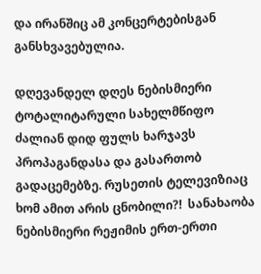და ირანშიც ამ კონცერტებისგან განსხვავებულია.

დღევანდელ დღეს ნებისმიერი ტოტალიტარული სახელმწიფო ძალიან დიდ ფულს ხარჯავს პროპაგანდასა და გასართობ გადაცემებზე. რუსეთის ტელევიზიაც ხომ ამით არის ცნობილი?!  სანახაობა ნებისმიერი რეჟიმის ერთ-ერთი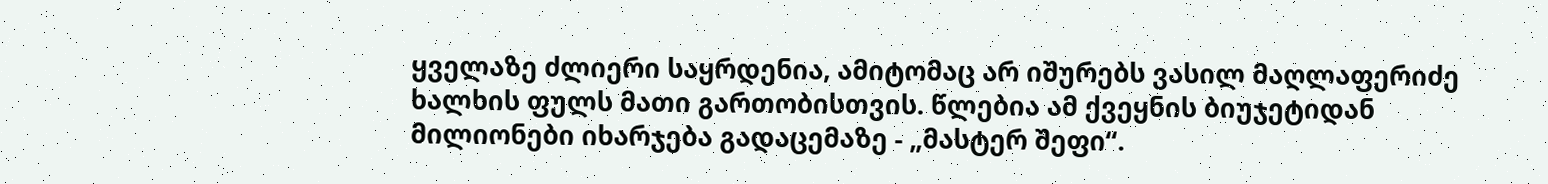ყველაზე ძლიერი საყრდენია, ამიტომაც არ იშურებს ვასილ მაღლაფერიძე ხალხის ფულს მათი გართობისთვის. წლებია ამ ქვეყნის ბიუჯეტიდან მილიონები იხარჯება გადაცემაზე - „მასტერ შეფი“.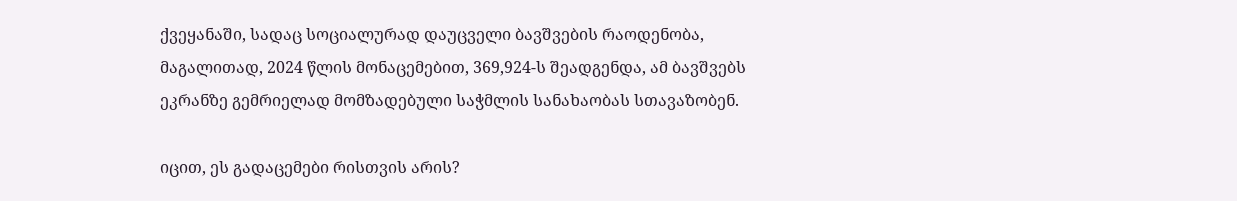ქვეყანაში, სადაც სოციალურად დაუცველი ბავშვების რაოდენობა, მაგალითად, 2024 წლის მონაცემებით, 369,924-ს შეადგენდა, ამ ბავშვებს ეკრანზე გემრიელად მომზადებული საჭმლის სანახაობას სთავაზობენ.

იცით, ეს გადაცემები რისთვის არის?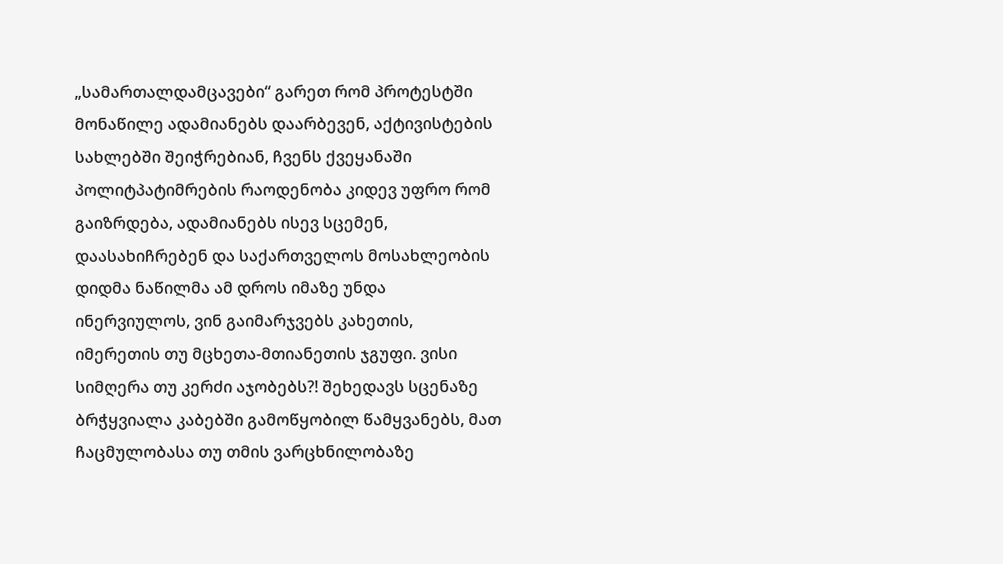„სამართალდამცავები“ გარეთ რომ პროტესტში მონაწილე ადამიანებს დაარბევენ, აქტივისტების სახლებში შეიჭრებიან, ჩვენს ქვეყანაში პოლიტპატიმრების რაოდენობა კიდევ უფრო რომ გაიზრდება, ადამიანებს ისევ სცემენ, დაასახიჩრებენ და საქართველოს მოსახლეობის დიდმა ნაწილმა ამ დროს იმაზე უნდა ინერვიულოს, ვინ გაიმარჯვებს კახეთის, იმერეთის თუ მცხეთა-მთიანეთის ჯგუფი. ვისი სიმღერა თუ კერძი აჯობებს?! შეხედავს სცენაზე ბრჭყვიალა კაბებში გამოწყობილ წამყვანებს, მათ ჩაცმულობასა თუ თმის ვარცხნილობაზე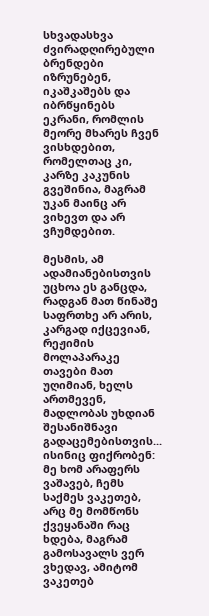სხვადასხვა ძვირადღირებული ბრენდები იზრუნებენ, იკაშკაშებს და იბრწყინებს ეკრანი, რომლის მეორე მხარეს ჩვენ ვისხდებით, რომელთაც კი, კარზე კაკუნის გვეშინია, მაგრამ უკან მაინც არ ვიხევთ და არ ვჩუმდებით.

მესმის, ამ ადამიანებისთვის უცხოა ეს განცდა, რადგან მათ წინაშე საფრთხე არ არის, კარგად იქცევიან, რეჟიმის მოლაპარაკე თავები მათ უღიმიან, ხელს ართმევენ, მადლობას უხდიან შესანიშნავი გადაცემებისთვის... ისინიც ფიქრობენ: მე ხომ არაფერს ვაშავებ, ჩემს საქმეს ვაკეთებ, არც მე მომწონს ქვეყანაში რაც ხდება, მაგრამ გამოსავალს ვერ ვხედავ, ამიტომ ვაკეთებ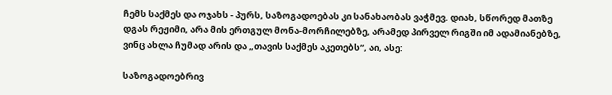ჩემს საქმეს და ოჯახს - პურს, საზოგადოებას კი სანახაობას ვაჭმევ. დიახ, სწორედ მათზე დგას რეჟიმი, არა მის ერთგულ მონა-მორჩილებზე, არამედ პირველ რიგში იმ ადამიანებზე, ვინც ახლა ჩუმად არის და „თავის საქმეს აკეთებს“, აი, ასე:

საზოგადოებრივ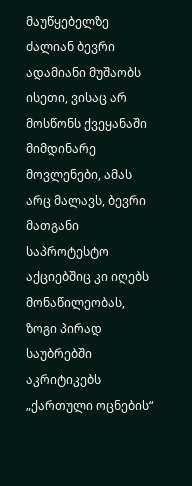მაუწყებელზე ძალიან ბევრი ადამიანი მუშაობს ისეთი, ვისაც არ მოსწონს ქვეყანაში მიმდინარე მოვლენები, ამას არც მალავს, ბევრი მათგანი საპროტესტო აქციებშიც კი იღებს მონაწილეობას, ზოგი პირად საუბრებში აკრიტიკებს „ქართული ოცნების“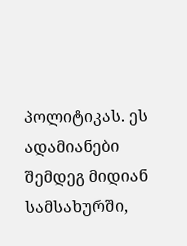პოლიტიკას. ეს ადამიანები შემდეგ მიდიან სამსახურში,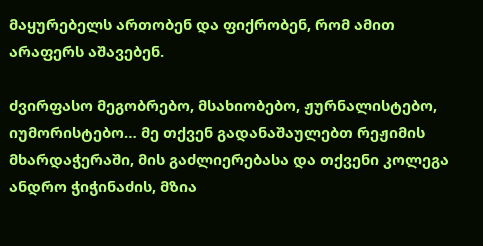მაყურებელს ართობენ და ფიქრობენ, რომ ამით არაფერს აშავებენ.

ძვირფასო მეგობრებო, მსახიობებო, ჟურნალისტებო, იუმორისტებო… მე თქვენ გადანაშაულებთ რეჟიმის მხარდაჭერაში, მის გაძლიერებასა და თქვენი კოლეგა ანდრო ჭიჭინაძის, მზია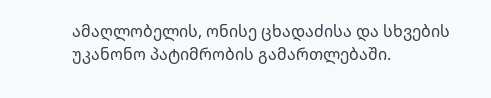ამაღლობელის, ონისე ცხადაძისა და სხვების უკანონო პატიმრობის გამართლებაში.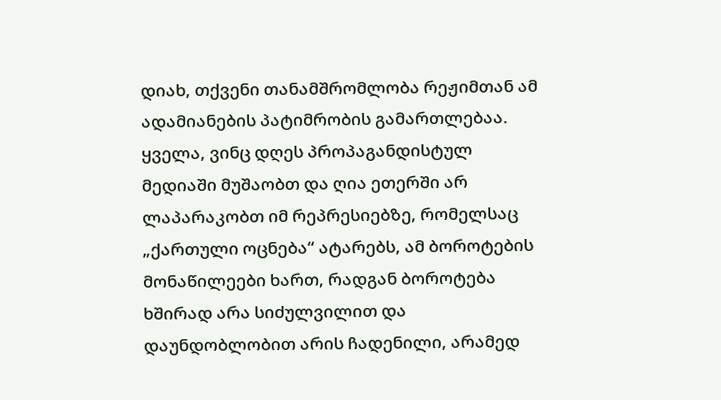დიახ, თქვენი თანამშრომლობა რეჟიმთან ამ ადამიანების პატიმრობის გამართლებაა. ყველა, ვინც დღეს პროპაგანდისტულ მედიაში მუშაობთ და ღია ეთერში არ ლაპარაკობთ იმ რეპრესიებზე, რომელსაც „ქართული ოცნება“ ატარებს, ამ ბოროტების მონაწილეები ხართ, რადგან ბოროტება ხშირად არა სიძულვილით და დაუნდობლობით არის ჩადენილი, არამედ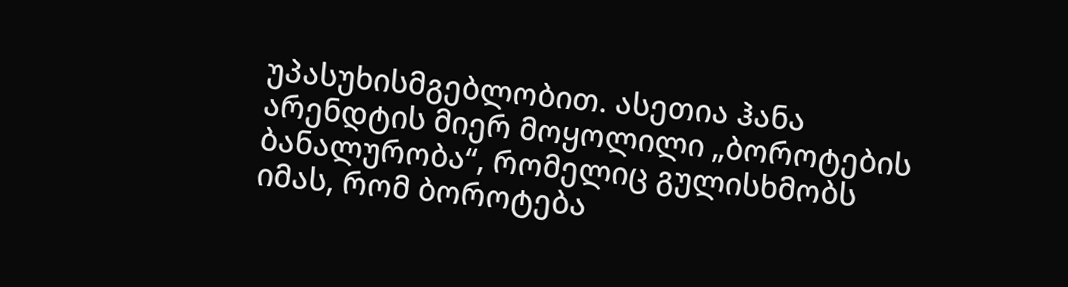უპასუხისმგებლობით. ასეთია ჰანა არენდტის მიერ მოყოლილი „ბოროტების ბანალურობა“, რომელიც გულისხმობს იმას, რომ ბოროტება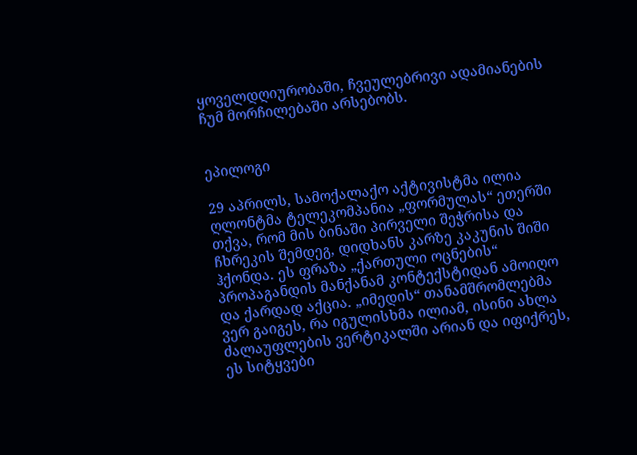ყოველდღიურობაში, ჩვეულებრივი ადამიანების ჩუმ მორჩილებაში არსებობს.


ეპილოგი

29 აპრილს, სამოქალაქო აქტივისტმა ილია ღლონტმა ტელეკომპანია „ფორმულას“ ეთერში თქვა, რომ მის ბინაში პირველი შეჭრისა და ჩხრეკის შემდეგ, დიდხანს კარზე კაკუნის შიში ჰქონდა. ეს ფრაზა „ქართული ოცნების“ პროპაგანდის მანქანამ კონტექსტიდან ამოიღო და ქარდად აქცია. „იმედის“ თანამშრომლებმა ვერ გაიგეს, რა იგულისხმა ილიამ, ისინი ახლა ძალაუფლების ვერტიკალში არიან და იფიქრეს, ეს სიტყვები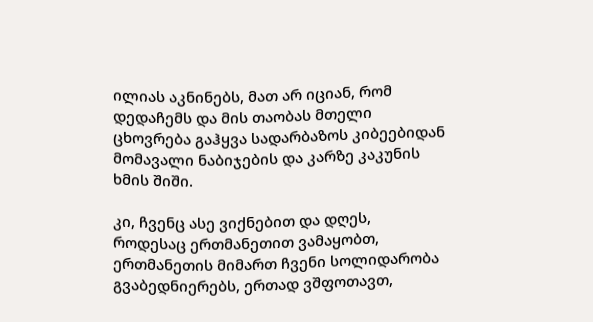ილიას აკნინებს, მათ არ იციან, რომ დედაჩემს და მის თაობას მთელი ცხოვრება გაჰყვა სადარბაზოს კიბეებიდან მომავალი ნაბიჯების და კარზე კაკუნის ხმის შიში.

კი, ჩვენც ასე ვიქნებით და დღეს, როდესაც ერთმანეთით ვამაყობთ, ერთმანეთის მიმართ ჩვენი სოლიდარობა გვაბედნიერებს, ერთად ვშფოთავთ,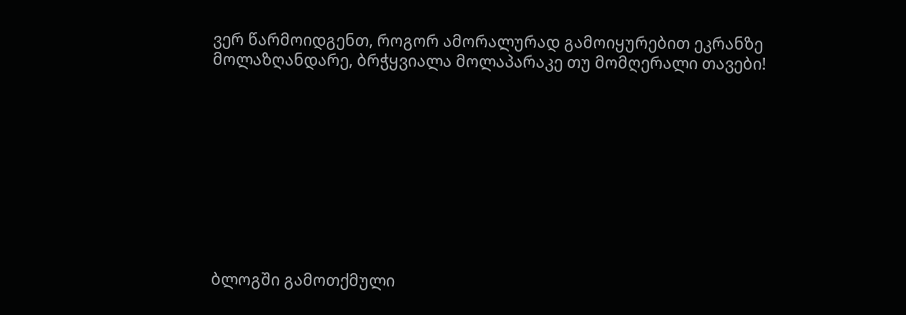ვერ წარმოიდგენთ, როგორ ამორალურად გამოიყურებით ეკრანზე მოლაზღანდარე, ბრჭყვიალა მოლაპარაკე თუ მომღერალი თავები!










ბლოგში გამოთქმული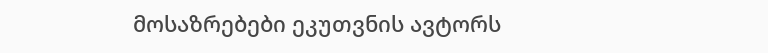მოსაზრებები ეკუთვნის ავტორს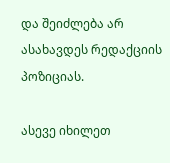და შეიძლება არ ასახავდეს რედაქციის პოზიციას.

ასევე იხილეთ